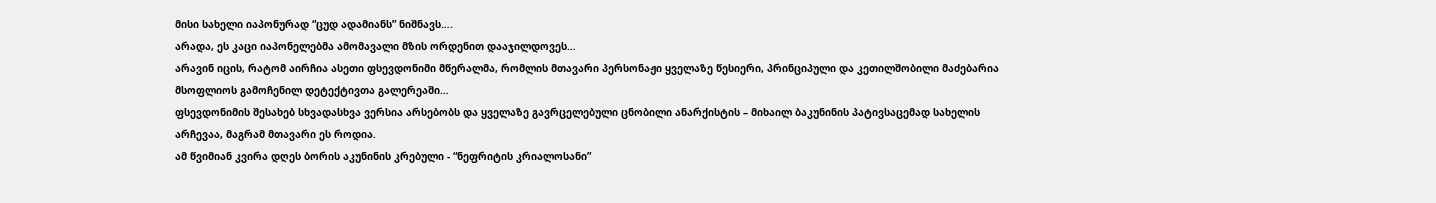მისი სახელი იაპონურად “ცუდ ადამიანს” ნიშნავს….
არადა, ეს კაცი იაპონელებმა ამომავალი მზის ორდენით დააჯილდოვეს…
არავინ იცის, რატომ აირჩია ასეთი ფსევდონიმი მწერალმა, რომლის მთავარი პერსონაჟი ყველაზე წესიერი, პრინციპული და კეთილშობილი მაძებარია მსოფლიოს გამოჩენილ დეტექტივთა გალერეაში…
ფსევდონიმის შესახებ სხვადასხვა ვერსია არსებობს და ყველაზე გავრცელებული ცნობილი ანარქისტის – მიხაილ ბაკუნინის პატივსაცემად სახელის არჩევაა, მაგრამ მთავარი ეს როდია.
ამ წვიმიან კვირა დღეს ბორის აკუნინის კრებული - “ნეფრიტის კრიალოსანი”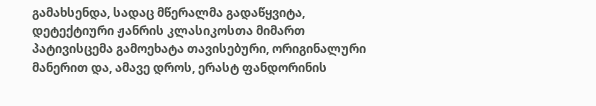გამახსენდა, სადაც მწერალმა გადაწყვიტა, დეტექტიური ჟანრის კლასიკოსთა მიმართ პატივისცემა გამოეხატა თავისებური, ორიგინალური მანერით და, ამავე დროს, ერასტ ფანდორინის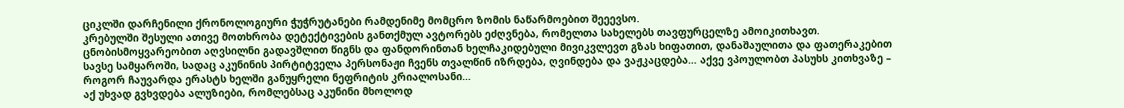ციკლში დარჩენილი ქრონოლოგიური ჭუჭრუტანები რამდენიმე მომცრო ზომის ნაწარმოებით შეეევსო.
კრებულში შესული ათივე მოთხრობა დეტექტივების განთქმულ ავტორებს ეძღვნება, რომელთა სახელებს თავფურცელზე ამოიკითხავთ. ცნობისმოყვარეობით აღვსილნი გადავშლით წიგნს და ფანდორინთან ხელჩაკიდებული მივიკვლევთ გზას ხიფათით, დანაშაულითა და ფათერაკებით სავსე სამყაროში, სადაც აკუნინის პირტიტველა პერსონაჟი ჩვენს თვალწინ იზრდება, ღვინდება და ვაჟკაცდება… აქვე ვპოულობთ პასუხს კითხვაზე – როგორ ჩაუვარდა ერასტს ხელში განუყრელი ნეფრიტის კრიალოსანი…
აქ უხვად გვხვდება ალუზიები, რომლებსაც აკუნინი მხოლოდ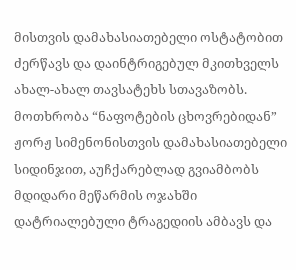მისთვის დამახასიათებელი ოსტატობით ძერწავს და დაინტრიგებულ მკითხველს ახალ-ახალ თავსატეხს სთავაზობს.
მოთხრობა “ნაფოტების ცხოვრებიდან” ჟორჟ სიმენონისთვის დამახასიათებელი სიდინჯით, აუჩქარებლად გვიამბობს მდიდარი მეწარმის ოჯახში დატრიალებული ტრაგედიის ამბავს და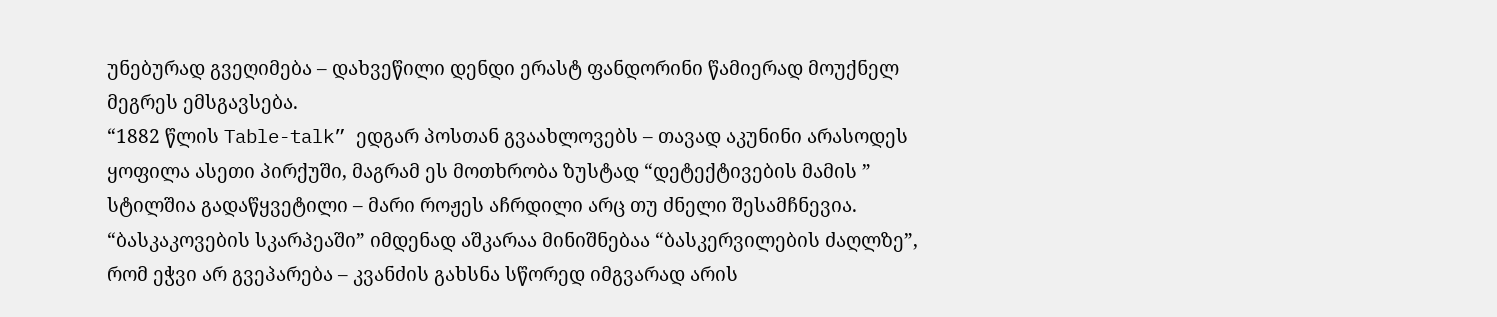უნებურად გვეღიმება – დახვეწილი დენდი ერასტ ფანდორინი წამიერად მოუქნელ მეგრეს ემსგავსება.
“1882 წლის Table-talk” ედგარ პოსთან გვაახლოვებს – თავად აკუნინი არასოდეს ყოფილა ასეთი პირქუში, მაგრამ ეს მოთხრობა ზუსტად “დეტექტივების მამის ” სტილშია გადაწყვეტილი – მარი როჟეს აჩრდილი არც თუ ძნელი შესამჩნევია.
“ბასკაკოვების სკარპეაში” იმდენად აშკარაა მინიშნებაა “ბასკერვილების ძაღლზე”, რომ ეჭვი არ გვეპარება – კვანძის გახსნა სწორედ იმგვარად არის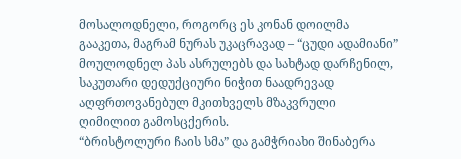მოსალოდნელი, როგორც ეს კონან დოილმა გააკეთა, მაგრამ ნურას უკაცრავად – “ცუდი ადამიანი” მოულოდნელ პას ასრულებს და სახტად დარჩენილ, საკუთარი დედუქციური ნიჭით ნაადრევად აღფრთოვანებულ მკითხველს მზაკვრული ღიმილით გამოსცქერის.
“ბრისტოლური ჩაის სმა” და გამჭრიახი შინაბერა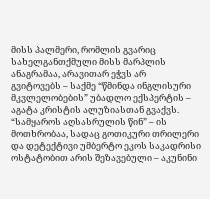მისს პალმერი, რომლის გვარიც სახელგანთქმული მისს მარპლის ანაგრამაა, არავითარ ეჭვს არ
გვიტოვებს – საქმე “წმინდა ინგლისური მკვლელობების” უბადლო ექსპერტის – აგატა კრისტის ალუზიასთან გვაქვს.
“სამყაროს აღსასრულის წინ” – ის მოთხრობაა, სადაც გოთიკური თრილერი და დეტექტივი უმბერტო ეკოს საკადრისი ოსტატობით არის შეზავებული – აკუნინი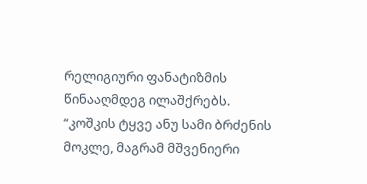რელიგიური ფანატიზმის წინააღმდეგ ილაშქრებს.
“კოშკის ტყვე ანუ სამი ბრძენის მოკლე, მაგრამ მშვენიერი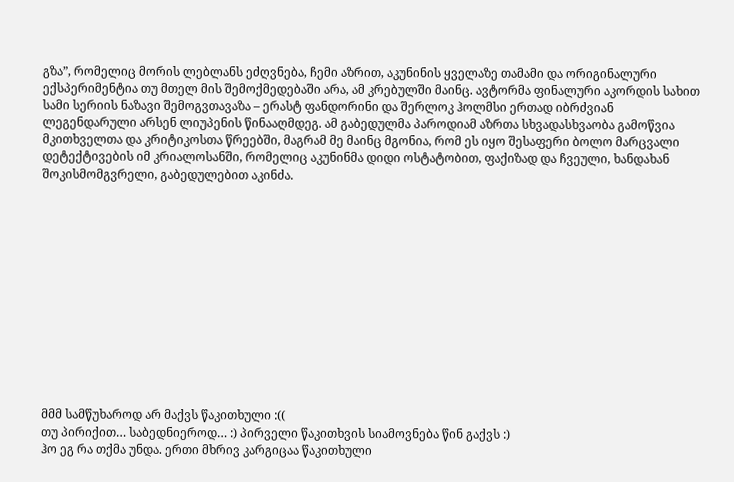გზა”, რომელიც მორის ლებლანს ეძღვნება, ჩემი აზრით, აკუნინის ყველაზე თამამი და ორიგინალური ექსპერიმენტია თუ მთელ მის შემოქმედებაში არა, ამ კრებულში მაინც. ავტორმა ფინალური აკორდის სახით სამი სერიის ნაზავი შემოგვთავაზა – ერასტ ფანდორინი და შერლოკ ჰოლმსი ერთად იბრძვიან ლეგენდარული არსენ ლიუპენის წინააღმდეგ. ამ გაბედულმა პაროდიამ აზრთა სხვადასხვაობა გამოწვია მკითხველთა და კრიტიკოსთა წრეებში, მაგრამ მე მაინც მგონია, რომ ეს იყო შესაფერი ბოლო მარცვალი დეტექტივების იმ კრიალოსანში, რომელიც აკუნინმა დიდი ოსტატობით, ფაქიზად და ჩვეული, ხანდახან შოკისმომგვრელი, გაბედულებით აკინძა.













მმმ სამწუხაროდ არ მაქვს წაკითხული :((
თუ პირიქით… საბედნიეროდ… :) პირველი წაკითხვის სიამოვნება წინ გაქვს :)
ჰო ეგ რა თქმა უნდა. ერთი მხრივ კარგიცაა წაკითხული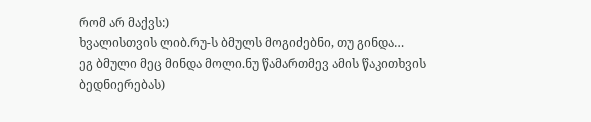რომ არ მაქვს:)
ხვალისთვის ლიბ.რუ-ს ბმულს მოგიძებნი, თუ გინდა…
ეგ ბმული მეც მინდა მოლი.ნუ წამართმევ ამის წაკითხვის ბედნიერებას)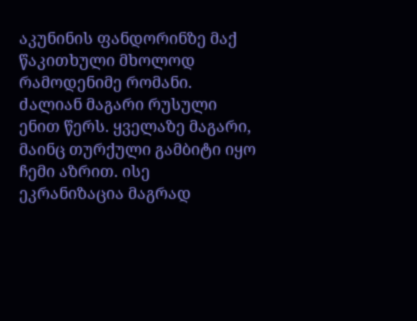აკუნინის ფანდორინზე მაქ წაკითხული მხოლოდ რამოდენიმე რომანი. ძალიან მაგარი რუსული ენით წერს. ყველაზე მაგარი, მაინც თურქული გამბიტი იყო ჩემი აზრით. ისე ეკრანიზაცია მაგრად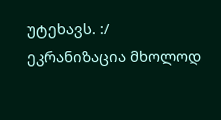უტეხავს. :/
ეკრანიზაცია მხოლოდ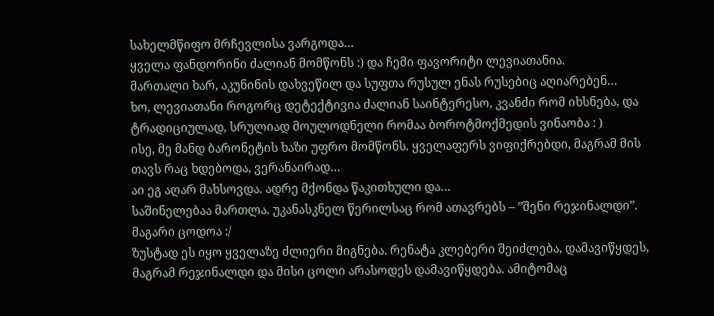სახელმწიფო მრჩევლისა ვარგოდა…
ყველა ფანდორინი ძალიან მომწონს :) და ჩემი ფავორიტი ლევიათანია.
მართალი ხარ, აკუნინის დახვეწილ და სუფთა რუსულ ენას რუსებიც აღიარებენ…
ხო, ლევიათანი როგორც დეტექტივია ძალიან საინტერესო, კვანძი რომ იხსნება, და ტრადიციულად, სრულიად მოულოდნელი რომაა ბოროტმოქმედის ვინაობა : )
ისე, მე მანდ ბარონეტის ხაზი უფრო მომწონს. ყველაფერს ვიფიქრებდი, მაგრამ მის თავს რაც ხდებოდა, ვერანაირად…
აი ეგ აღარ მახსოვდა. ადრე მქონდა წაკითხული და…
საშინელებაა მართლა. უკანასკნელ წერილსაც რომ ათავრებს – ”შენი რეჯინალდი”. მაგარი ცოდოა :/
ზუსტად ეს იყო ყველაზე ძლიერი მიგნება. რენატა კლებერი შეიძლება, დამავიწყდეს, მაგრამ რეჯინალდი და მისი ცოლი არასოდეს დამავიწყდება. ამიტომაც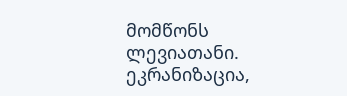მომწონს ლევიათანი.
ეკრანიზაცია,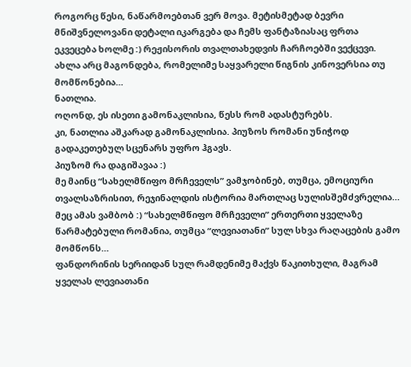როგორც წესი, ნაწარმოებთან ვერ მოვა. მეტისმეტად ბევრი მნიშვნელოვანი დეტალი იკარგება და ჩემს ფანტაზიასაც ფრთა ეკვეცება ხოლმე :) რეჟისორის თვალთახედვის ჩარჩოებში ვექცევი. ახლა არც მაგონდება, რომელიმე საყვარელი წიგნის კინოვერსია თუ მომწონებია…
ნათლია.
ოღონდ, ეს ისეთი გამონაკლისია, წესს რომ ადასტურებს.
კი, ნათლია აშკარად გამონაკლისია. პიუზოს რომანი უნიჭოდ გადაკეთებულ სცენარს უფრო ჰგავს.
პიუზომ რა დაგიშავაა :)
მე მაინც “სახელმწიფო მრჩეველს” ვამჯობინებ, თუმცა, ემოციური თვალსაზრისით, რეჯინალდის ისტორია მართლაც სულისშემძვრელია…
მეც ამას ვამბობ :) “სახელმწიფო მრჩეველი” ერთერთი ყველაზე წარმატებული რომანია, თუმცა “ლევიათანი” სულ სხვა რაღაცების გამო მომწონს…
ფანდორინის სერიიდან სულ რამდენიმე მაქვს წაკითხული, მაგრამ ყველას ლევიათანი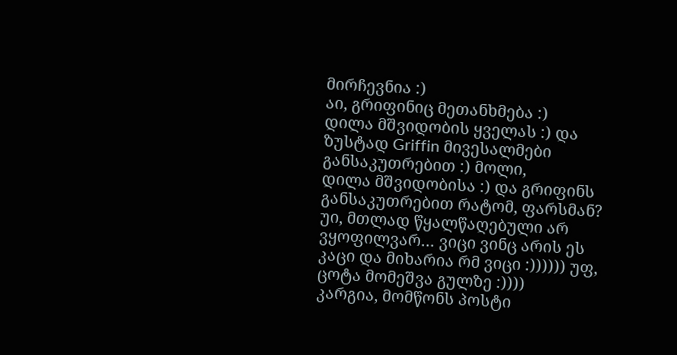მირჩევნია :)
აი, გრიფინიც მეთანხმება :)
დილა მშვიდობის ყველას :) და ზუსტად Griffin მივესალმები განსაკუთრებით :) მოლი,
დილა მშვიდობისა :) და გრიფინს განსაკუთრებით რატომ, ფარსმან?
უი, მთლად წყალწაღებული არ ვყოფილვარ… ვიცი ვინც არის ეს კაცი და მიხარია რმ ვიცი :)))))) უფ, ცოტა მომეშვა გულზე :))))
კარგია, მომწონს პოსტი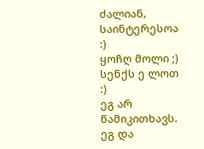ძალიან, საინტერესოა :)
ყოჩღ მოლი ;)
სენქს ე ლოთ :)
ეგ არ წამიკითხავს.
ეგ და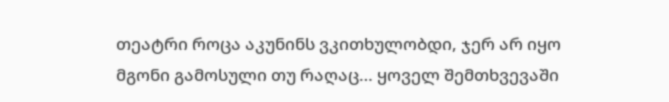თეატრი როცა აკუნინს ვკითხულობდი, ჯერ არ იყო მგონი გამოსული თუ რაღაც… ყოველ შემთხვევაში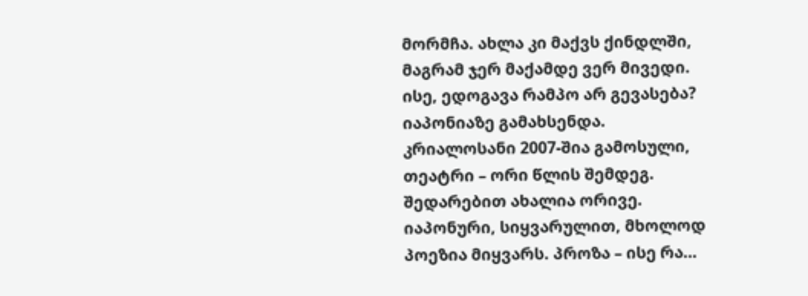მორმჩა. ახლა კი მაქვს ქინდლში, მაგრამ ჯერ მაქამდე ვერ მივედი.
ისე, ედოგავა რამპო არ გევასება?
იაპონიაზე გამახსენდა.
კრიალოსანი 2007-შია გამოსული, თეატრი – ორი წლის შემდეგ. შედარებით ახალია ორივე.
იაპონური, სიყვარულით, მხოლოდ პოეზია მიყვარს. პროზა – ისე რა…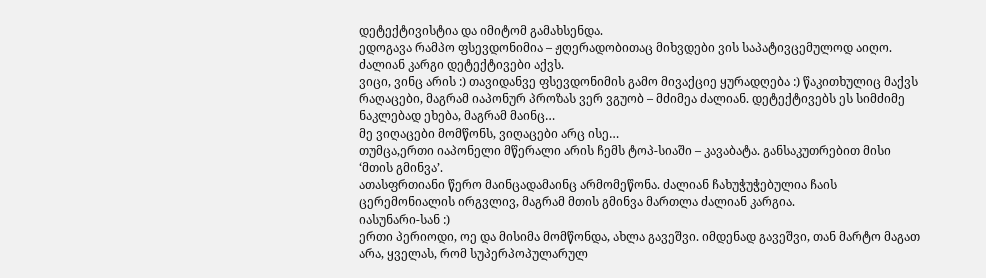დეტექტივისტია და იმიტომ გამახსენდა.
ედოგავა რამპო ფსევდონიმია – ჟღერადობითაც მიხვდები ვის საპატივცემულოდ აიღო.
ძალიან კარგი დეტექტივები აქვს.
ვიცი, ვინც არის :) თავიდანვე ფსევდონიმის გამო მივაქციე ყურადღება :) წაკითხულიც მაქვს რაღაცები, მაგრამ იაპონურ პროზას ვერ ვგუობ – მძიმეა ძალიან. დეტექტივებს ეს სიმძიმე ნაკლებად ეხება, მაგრამ მაინც…
მე ვიღაცები მომწონს, ვიღაცები არც ისე…
თუმცა,ერთი იაპონელი მწერალი არის ჩემს ტოპ-სიაში – კავაბატა. განსაკუთრებით მისი ‘მთის გმინვა’.
ათასფრთიანი წერო მაინცადამაინც არმომეწონა. ძალიან ჩახუჭუჭებულია ჩაის ცერემონიალის ირგვლივ, მაგრამ მთის გმინვა მართლა ძალიან კარგია.
იასუნარი-სან :)
ერთი პერიოდი, ოე და მისიმა მომწონდა, ახლა გავეშვი. იმდენად გავეშვი, თან მარტო მაგათ არა, ყველას, რომ სუპერპოპულარულ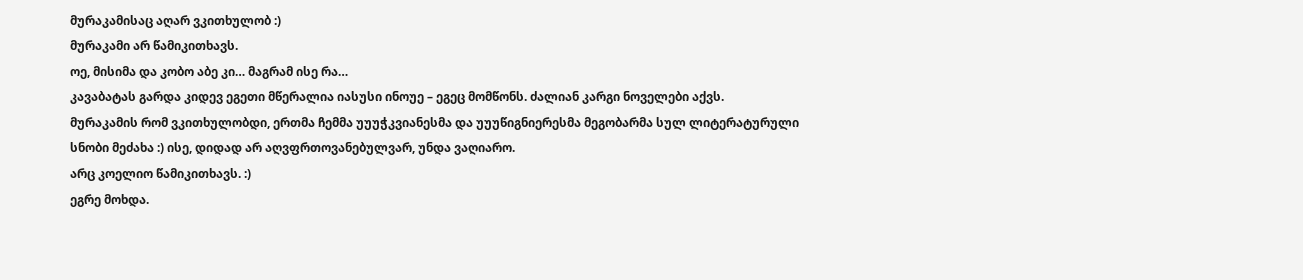მურაკამისაც აღარ ვკითხულობ :)
მურაკამი არ წამიკითხავს.
ოე, მისიმა და კობო აბე კი… მაგრამ ისე რა…
კავაბატას გარდა კიდევ ეგეთი მწერალია იასუსი ინოუე – ეგეც მომწონს. ძალიან კარგი ნოველები აქვს.
მურაკამის რომ ვკითხულობდი, ერთმა ჩემმა უუუჭკვიანესმა და უუუწიგნიერესმა მეგობარმა სულ ლიტერატურული სნობი მეძახა :) ისე, დიდად არ აღვფრთოვანებულვარ, უნდა ვაღიარო.
არც კოელიო წამიკითხავს. :)
ეგრე მოხდა.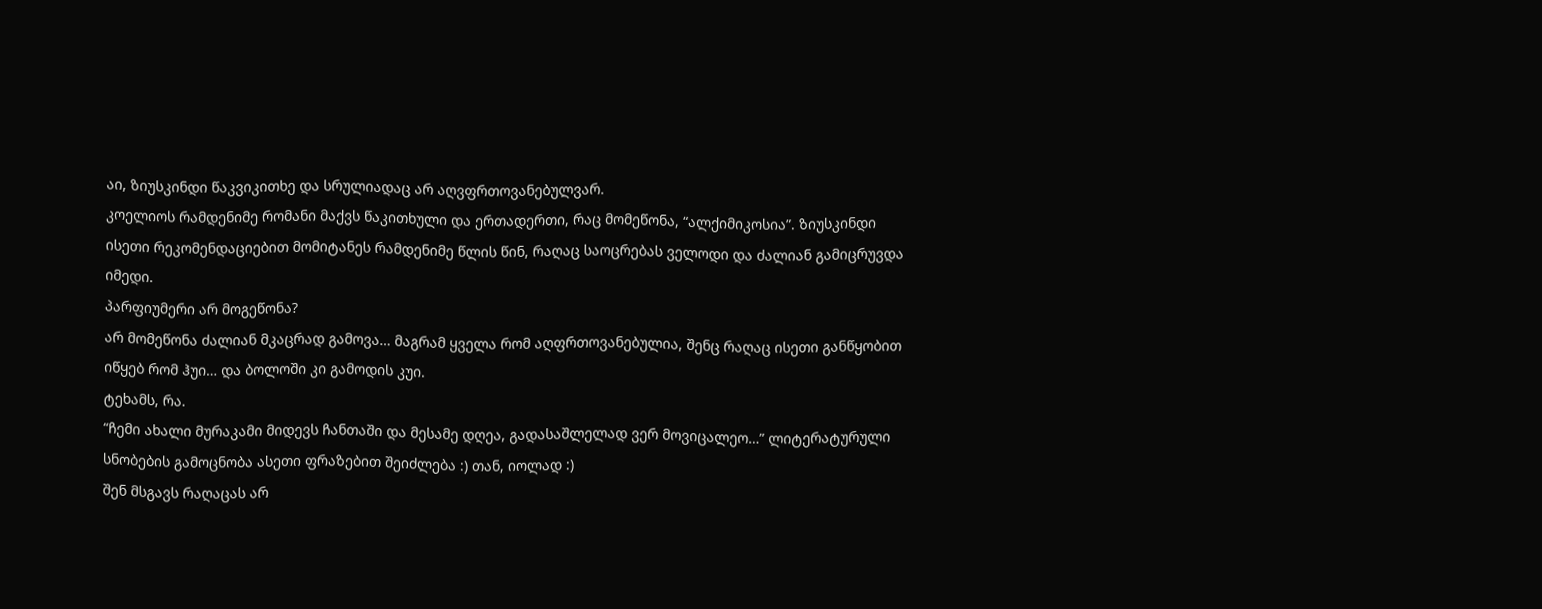აი, ზიუსკინდი წაკვიკითხე და სრულიადაც არ აღვფრთოვანებულვარ.
კოელიოს რამდენიმე რომანი მაქვს წაკითხული და ერთადერთი, რაც მომეწონა, “ალქიმიკოსია”. ზიუსკინდი ისეთი რეკომენდაციებით მომიტანეს რამდენიმე წლის წინ, რაღაც საოცრებას ველოდი და ძალიან გამიცრუვდა იმედი.
პარფიუმერი არ მოგეწონა?
არ მომეწონა ძალიან მკაცრად გამოვა… მაგრამ ყველა რომ აღფრთოვანებულია, შენც რაღაც ისეთი განწყობით იწყებ რომ ჰუი… და ბოლოში კი გამოდის კუი.
ტეხამს, რა.
“ჩემი ახალი მურაკამი მიდევს ჩანთაში და მესამე დღეა, გადასაშლელად ვერ მოვიცალეო…” ლიტერატურული სნობების გამოცნობა ასეთი ფრაზებით შეიძლება :) თან, იოლად :)
შენ მსგავს რაღაცას არ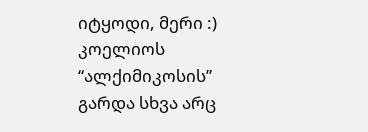იტყოდი, მერი :)
კოელიოს “ალქიმიკოსის” გარდა სხვა არც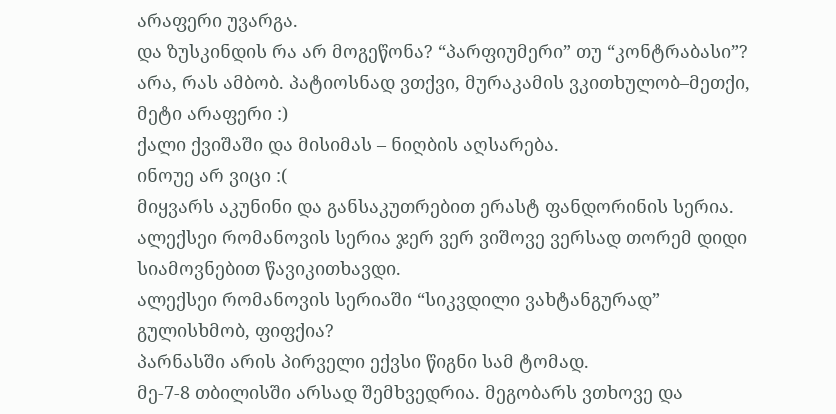არაფერი უვარგა.
და ზუსკინდის რა არ მოგეწონა? “პარფიუმერი” თუ “კონტრაბასი”?
არა, რას ამბობ. პატიოსნად ვთქვი, მურაკამის ვკითხულობ–მეთქი, მეტი არაფერი :)
ქალი ქვიშაში და მისიმას – ნიღბის აღსარება.
ინოუე არ ვიცი :(
მიყვარს აკუნინი და განსაკუთრებით ერასტ ფანდორინის სერია. ალექსეი რომანოვის სერია ჯერ ვერ ვიშოვე ვერსად თორემ დიდი სიამოვნებით წავიკითხავდი.
ალექსეი რომანოვის სერიაში “სიკვდილი ვახტანგურად” გულისხმობ, ფიფქია?
პარნასში არის პირველი ექვსი წიგნი სამ ტომად.
მე-7-8 თბილისში არსად შემხვედრია. მეგობარს ვთხოვე და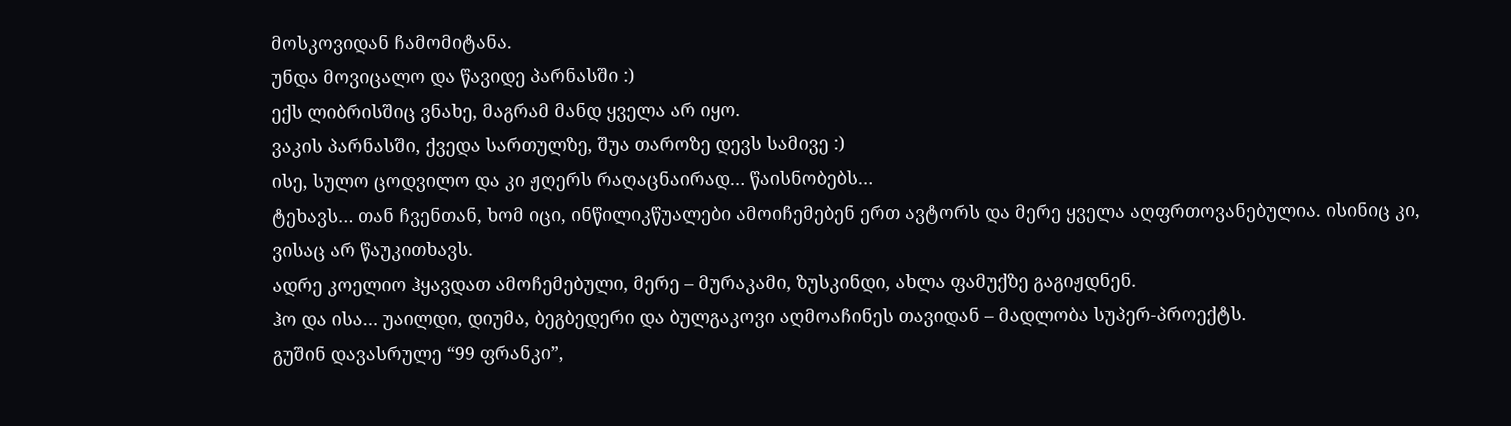მოსკოვიდან ჩამომიტანა.
უნდა მოვიცალო და წავიდე პარნასში :)
ექს ლიბრისშიც ვნახე, მაგრამ მანდ ყველა არ იყო.
ვაკის პარნასში, ქვედა სართულზე, შუა თაროზე დევს სამივე :)
ისე, სულო ცოდვილო და კი ჟღერს რაღაცნაირად… წაისნობებს…
ტეხავს… თან ჩვენთან, ხომ იცი, ინწილიკწუალები ამოიჩემებენ ერთ ავტორს და მერე ყველა აღფრთოვანებულია. ისინიც კი, ვისაც არ წაუკითხავს.
ადრე კოელიო ჰყავდათ ამოჩემებული, მერე – მურაკამი, ზუსკინდი, ახლა ფამუქზე გაგიჟდნენ.
ჰო და ისა… უაილდი, დიუმა, ბეგბედერი და ბულგაკოვი აღმოაჩინეს თავიდან – მადლობა სუპერ-პროექტს.
გუშინ დავასრულე “99 ფრანკი”,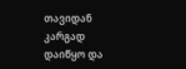თავიდან კარგად დაიწყო და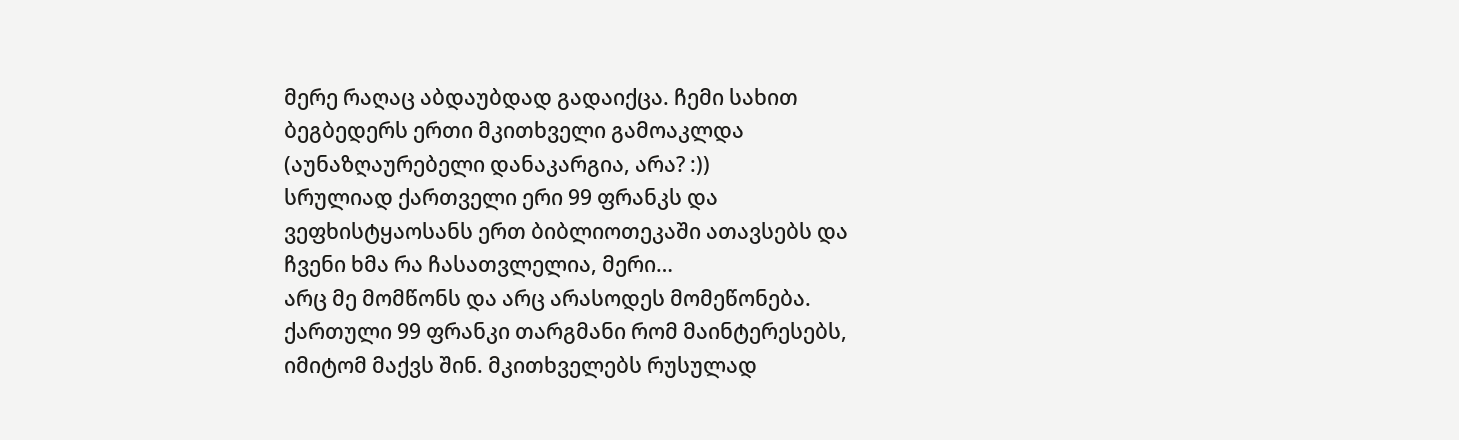მერე რაღაც აბდაუბდად გადაიქცა. ჩემი სახით ბეგბედერს ერთი მკითხველი გამოაკლდა (აუნაზღაურებელი დანაკარგია, არა? :))
სრულიად ქართველი ერი 99 ფრანკს და ვეფხისტყაოსანს ერთ ბიბლიოთეკაში ათავსებს და ჩვენი ხმა რა ჩასათვლელია, მერი…
არც მე მომწონს და არც არასოდეს მომეწონება. ქართული 99 ფრანკი თარგმანი რომ მაინტერესებს, იმიტომ მაქვს შინ. მკითხველებს რუსულად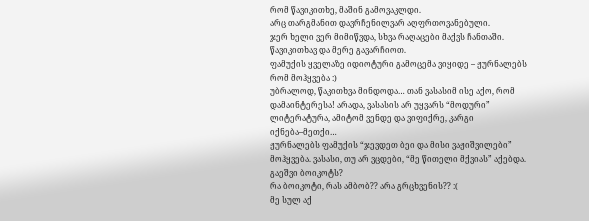რომ წავიკითხე, მაშინ გამოვაკლდი.
არც თარგმანით დავრჩენილვარ აღფრთოვანებული.
ჯერ ხელი ვერ მიმიწვდა, სხვა რაღაცები მაქვს ჩანთაში. წავიკითხავ და მერე გავარჩიოთ.
ფამუქის ყველაზე იდიოტური გამოცემა ვიყიდე – ჟურნალებს რომ მოჰყვება :)
უბრალოდ, წაკითხვა მინდოდა… თან ვასასიმ ისე აქო, რომ დამაინტერესა! არადა, ვასასის არ უყვარს “მოდური” ლიტერატურა, ამიტომ ვენდე და ვიფიქრე, კარგი იქნება–მეთქი…
ჟურნალებს ფამუქის “ჯევდეთ ბეი და მისი ვაჟიშვილები” მოჰყვება. ვასასი, თუ არ ვცდები, “მე წითელი მქვიას” აქებდა.
გაეშვი ბოიკოტს?
რა ბოიკოტი, რას ამბობ?? არა გრცხვენის?? :(
მე სულ აქ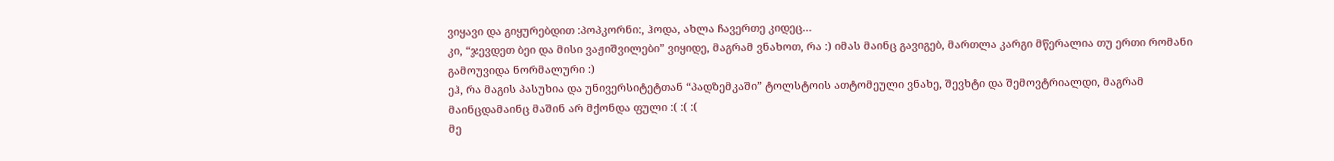ვიყავი და გიყურებდით :პოპკორნი:, ჰოდა, ახლა ჩავერთე კიდეც…
კი, “ჯევდეთ ბეი და მისი ვაჟიშვილები” ვიყიდე, მაგრამ ვნახოთ, რა :) იმას მაინც გავიგებ, მართლა კარგი მწერალია თუ ერთი რომანი გამოუვიდა ნორმალური :)
ეჰ, რა მაგის პასუხია და უნივერსიტეტთან “პადზემკაში” ტოლსტოის ათტომეული ვნახე, შევხტი და შემოვტრიალდი, მაგრამ მაინცდამაინც მაშინ არ მქონდა ფული :( :( :(
მე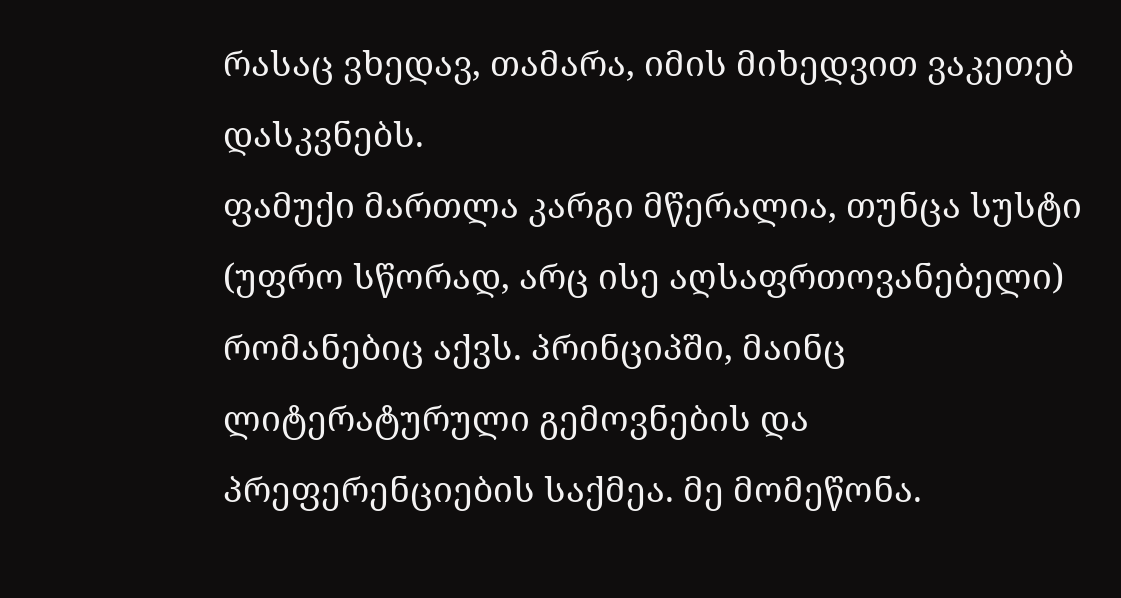რასაც ვხედავ, თამარა, იმის მიხედვით ვაკეთებ დასკვნებს.
ფამუქი მართლა კარგი მწერალია, თუნცა სუსტი (უფრო სწორად, არც ისე აღსაფრთოვანებელი) რომანებიც აქვს. პრინციპში, მაინც ლიტერატურული გემოვნების და პრეფერენციების საქმეა. მე მომეწონა.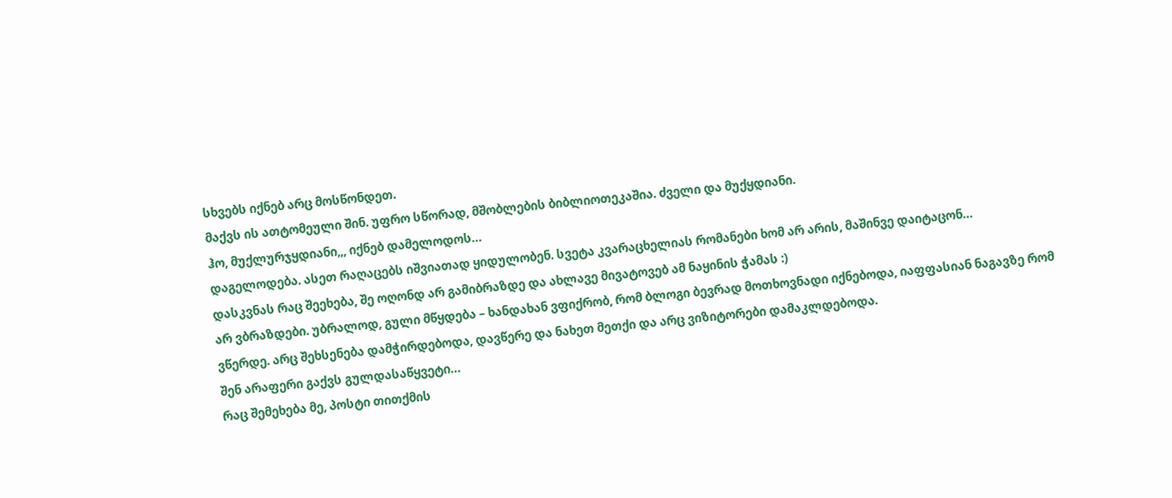სხვებს იქნებ არც მოსწონდეთ.
მაქვს ის ათტომეული შინ. უფრო სწორად, მშობლების ბიბლიოთეკაშია. ძველი და მუქყდიანი.
ჰო, მუქლურჯყდიანი,,, იქნებ დამელოდოს…
დაგელოდება. ასეთ რაღაცებს იშვიათად ყიდულობენ. სვეტა კვარაცხელიას რომანები ხომ არ არის, მაშინვე დაიტაცონ…
დასკვნას რაც შეეხება, შე ოღონდ არ გამიბრაზდე და ახლავე მივატოვებ ამ ნაყინის ჭამას :)
არ ვბრაზდები. უბრალოდ, გული მწყდება – ხანდახან ვფიქრობ, რომ ბლოგი ბევრად მოთხოვნადი იქნებოდა, იაფფასიან ნაგავზე რომ ვწერდე. არც შეხსენება დამჭირდებოდა, დავწერე და ნახეთ მეთქი და არც ვიზიტორები დამაკლდებოდა.
შენ არაფერი გაქვს გულდასაწყვეტი…
რაც შემეხება მე, პოსტი თითქმის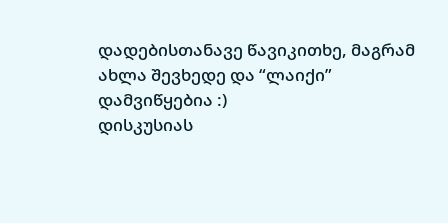დადებისთანავე წავიკითხე, მაგრამ ახლა შევხედე და “ლაიქი” დამვიწყებია :)
დისკუსიას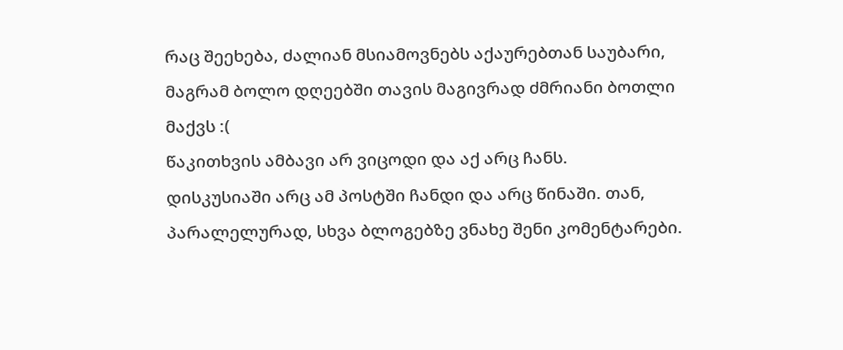რაც შეეხება, ძალიან მსიამოვნებს აქაურებთან საუბარი, მაგრამ ბოლო დღეებში თავის მაგივრად ძმრიანი ბოთლი მაქვს :(
წაკითხვის ამბავი არ ვიცოდი და აქ არც ჩანს.
დისკუსიაში არც ამ პოსტში ჩანდი და არც წინაში. თან, პარალელურად, სხვა ბლოგებზე ვნახე შენი კომენტარები.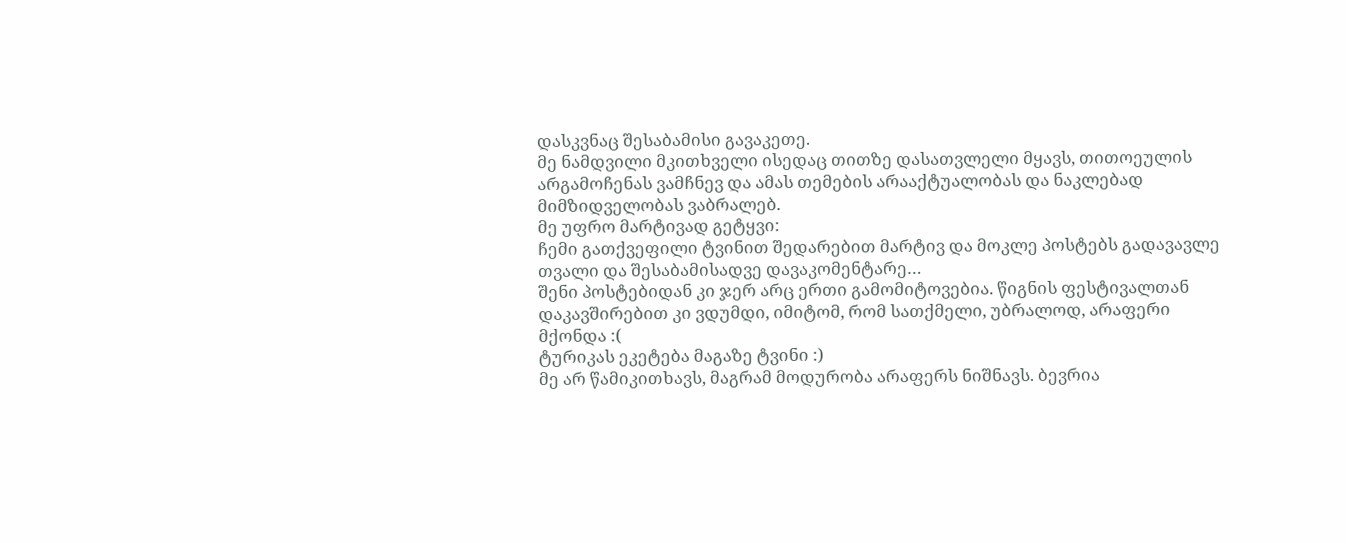დასკვნაც შესაბამისი გავაკეთე.
მე ნამდვილი მკითხველი ისედაც თითზე დასათვლელი მყავს, თითოეულის არგამოჩენას ვამჩნევ და ამას თემების არააქტუალობას და ნაკლებად მიმზიდველობას ვაბრალებ.
მე უფრო მარტივად გეტყვი:
ჩემი გათქვეფილი ტვინით შედარებით მარტივ და მოკლე პოსტებს გადავავლე თვალი და შესაბამისადვე დავაკომენტარე…
შენი პოსტებიდან კი ჯერ არც ერთი გამომიტოვებია. წიგნის ფესტივალთან დაკავშირებით კი ვდუმდი, იმიტომ, რომ სათქმელი, უბრალოდ, არაფერი მქონდა :(
ტურიკას ეკეტება მაგაზე ტვინი :)
მე არ წამიკითხავს, მაგრამ მოდურობა არაფერს ნიშნავს. ბევრია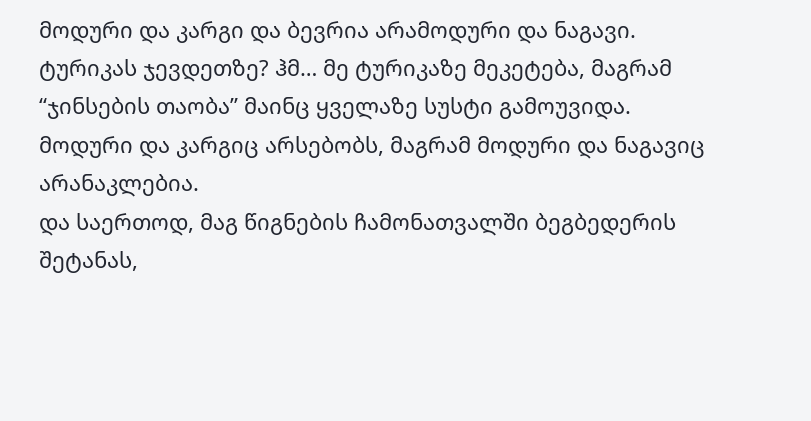მოდური და კარგი და ბევრია არამოდური და ნაგავი.
ტურიკას ჯევდეთზე? ჰმ… მე ტურიკაზე მეკეტება, მაგრამ “ჯინსების თაობა” მაინც ყველაზე სუსტი გამოუვიდა.
მოდური და კარგიც არსებობს, მაგრამ მოდური და ნაგავიც არანაკლებია.
და საერთოდ, მაგ წიგნების ჩამონათვალში ბეგბედერის შეტანას,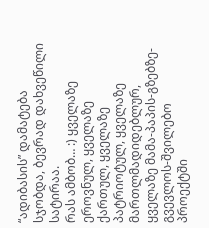“ადიბასის” დამატება სჯობდა, ბევრად დახვეწილი სატირაა.
რას ამბობ… :) ყველაზე ეროვნულ, ყველაზე ქართულ, ყველაზე პატრიოტულ, ყველაზე მართლმადიდებლურ, ყველაზე მამა-პაპის-გზებზე-გვევლოს-შვილებო პროექტში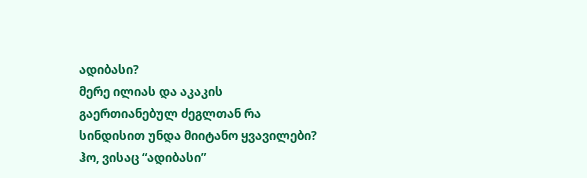ადიბასი?
მერე ილიას და აკაკის გაერთიანებულ ძეგლთან რა სინდისით უნდა მიიტანო ყვავილები?
ჰო, ვისაც “ადიბასი”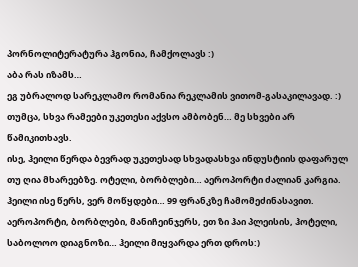პორნოლიტერატურა ჰგონია, ჩამქოლავს :)
აბა რას იზამს…
ეგ უბრალოდ სარეკლამო რომანია რეკლამის ვითომ-გასაკილავად. :)
თუმცა, სხვა რამეები უკეთესი აქვსო ამბობენ… მე სხვები არ წამიკითხავს.
ისე, ჰეილი წერდა ბევრად უკეთესად სხვადასხვა ინდუსტიის დაფარულ თუ ღია მხარეებზე. ოტელი, ბორბლები… აეროპორტი ძალიან კარგია.
ჰეილი ისე წერს, ვერ მოწყდები… 99 ფრანკზე ჩამომეძინასავით.
აეროპორტი, ბორბლები, მანიჩეინჯერს, ეთ ზი ჰაი პლეისის, ჰოტელი, საბოლოო დიაგნოზი… ჰეილი მიყვარდა ერთ დროს:)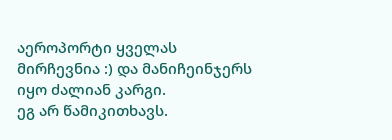აეროპორტი ყველას მირჩევნია :) და მანიჩეინჯერს იყო ძალიან კარგი.
ეგ არ წამიკითხავს.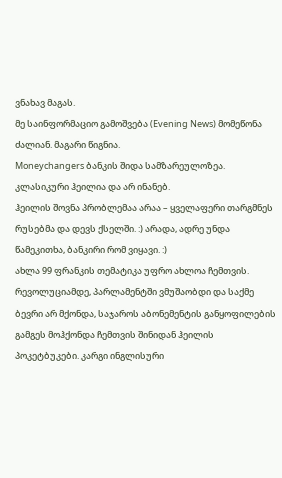ვნახავ მაგას.
მე საინფორმაციო გამოშვება (Evening News) მომეწონა ძალიან. მაგარი წიგნია.
Moneychangers ბანკის შიდა სამზარეულოზეა. კლასიკური ჰეილია და არ ინანებ.
ჰეილის შოვნა პრობლემაა არაა – ყველაფერი თარგმნეს რუსებმა და დევს ქსელში. :) არადა, ადრე უნდა წამეკითხა, ბანკირი რომ ვიყავი. :)
ახლა 99 ფრანკის თემატიკა უფრო ახლოა ჩემთვის.
რევოლუციამდე, პარლამენტში ვმუშაობდი და საქმე ბევრი არ მქონდა, საჯაროს აბონემენტის განყოფილების გამგეს მოჰქონდა ჩემთვის შინიდან ჰეილის პოკეტბუკები. კარგი ინგლისური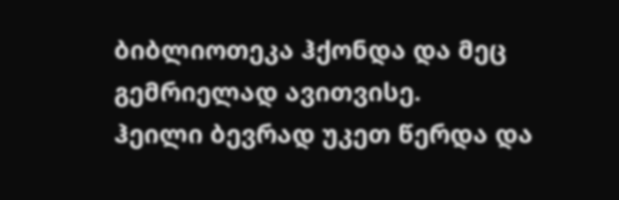ბიბლიოთეკა ჰქონდა და მეც გემრიელად ავითვისე.
ჰეილი ბევრად უკეთ წერდა და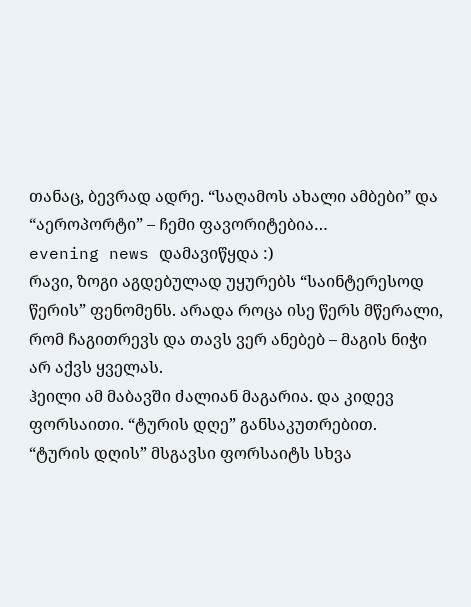თანაც, ბევრად ადრე. “საღამოს ახალი ამბები” და “აეროპორტი” – ჩემი ფავორიტებია…
evening news დამავიწყდა :)
რავი, ზოგი აგდებულად უყურებს “საინტერესოდ წერის” ფენომენს. არადა როცა ისე წერს მწერალი, რომ ჩაგითრევს და თავს ვერ ანებებ – მაგის ნიჭი არ აქვს ყველას.
ჰეილი ამ მაბავში ძალიან მაგარია. და კიდევ ფორსაითი. “ტურის დღე” განსაკუთრებით.
“ტურის დღის” მსგავსი ფორსაიტს სხვა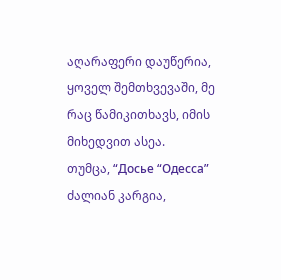აღარაფერი დაუწერია, ყოველ შემთხვევაში, მე რაც წამიკითხავს, იმის მიხედვით ასეა.
თუმცა, “Досье “Одесса” ძალიან კარგია,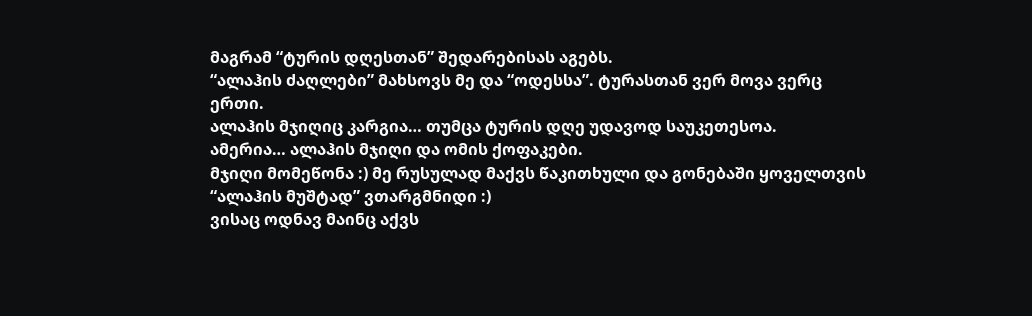მაგრამ “ტურის დღესთან” შედარებისას აგებს.
“ალაჰის ძაღლები” მახსოვს მე და “ოდესსა”. ტურასთან ვერ მოვა ვერც ერთი.
ალაჰის მჯიღიც კარგია… თუმცა ტურის დღე უდავოდ საუკეთესოა.
ამერია… ალაჰის მჯიღი და ომის ქოფაკები.
მჯიღი მომეწონა :) მე რუსულად მაქვს წაკითხული და გონებაში ყოველთვის “ალაჰის მუშტად” ვთარგმნიდი :)
ვისაც ოდნავ მაინც აქვს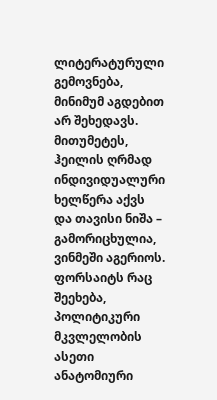ლიტერატურული გემოვნება, მინიმუმ აგდებით არ შეხედავს. მითუმეტეს, ჰეილის ღრმად ინდივიდუალური ხელწერა აქვს და თავისი ნიშა – გამორიცხულია, ვინმეში აგერიოს.
ფორსაიტს რაც შეეხება, პოლიტიკური მკვლელობის ასეთი ანატომიური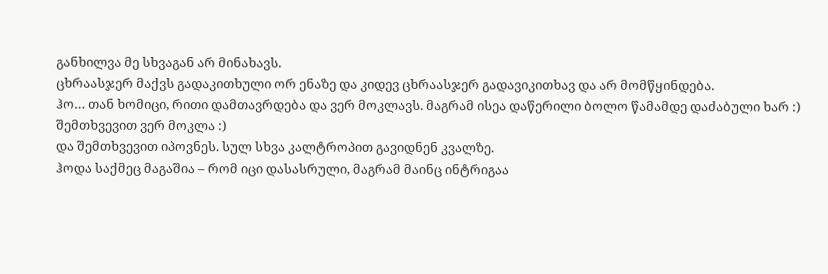განხილვა მე სხვაგან არ მინახავს.
ცხრაასჯერ მაქვს გადაკითხული ორ ენაზე და კიდევ ცხრაასჯერ გადავიკითხავ და არ მომწყინდება.
ჰო… თან ხომიცი, რითი დამთავრდება და ვერ მოკლავს. მაგრამ ისეა დაწერილი ბოლო წამამდე დაძაბული ხარ :)
შემთხვევით ვერ მოკლა :)
და შემთხვევით იპოვნეს. სულ სხვა კალტროპით გავიდნენ კვალზე.
ჰოდა საქმეც მაგაშია – რომ იცი დასასრული, მაგრამ მაინც ინტრიგაა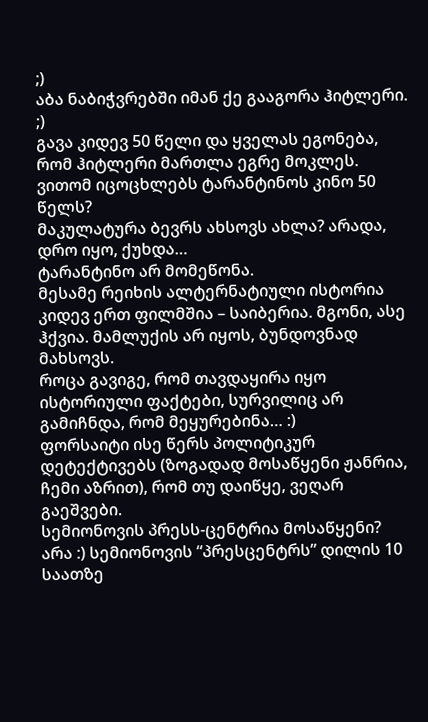;)
აბა ნაბიჭვრებში იმან ქე გააგორა ჰიტლერი. ;)
გავა კიდევ 50 წელი და ყველას ეგონება, რომ ჰიტლერი მართლა ეგრე მოკლეს.
ვითომ იცოცხლებს ტარანტინოს კინო 50 წელს?
მაკულატურა ბევრს ახსოვს ახლა? არადა, დრო იყო, ქუხდა…
ტარანტინო არ მომეწონა.
მესამე რეიხის ალტერნატიული ისტორია კიდევ ერთ ფილმშია – საიბერია. მგონი, ასე ჰქვია. მამლუქის არ იყოს, ბუნდოვნად მახსოვს.
როცა გავიგე, რომ თავდაყირა იყო ისტორიული ფაქტები, სურვილიც არ გამიჩნდა, რომ მეყურებინა… :)
ფორსაიტი ისე წერს პოლიტიკურ დეტექტივებს (ზოგადად მოსაწყენი ჟანრია, ჩემი აზრით), რომ თუ დაიწყე, ვეღარ გაეშვები.
სემიონოვის პრესს-ცენტრია მოსაწყენი?
არა :) სემიონოვის “პრესცენტრს” დილის 10 საათზე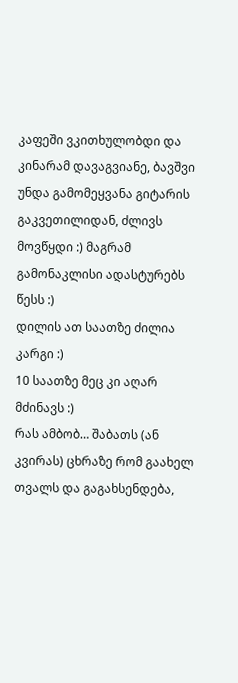კაფეში ვკითხულობდი და კინარამ დავაგვიანე, ბავშვი უნდა გამომეყვანა გიტარის გაკვეთილიდან, ძლივს მოვწყდი :) მაგრამ გამონაკლისი ადასტურებს წესს :)
დილის ათ საათზე ძილია კარგი :)
10 საათზე მეც კი აღარ მძინავს :)
რას ამბობ… შაბათს (ან კვირას) ცხრაზე რომ გაახელ თვალს და გაგახსენდება,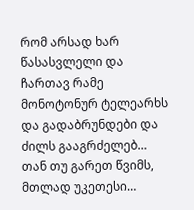რომ არსად ხარ წასასვლელი და ჩართავ რამე მონოტონურ ტელეარხს და გადაბრუნდები და ძილს გააგრძელებ…
თან თუ გარეთ წვიმს, მთლად უკეთესი…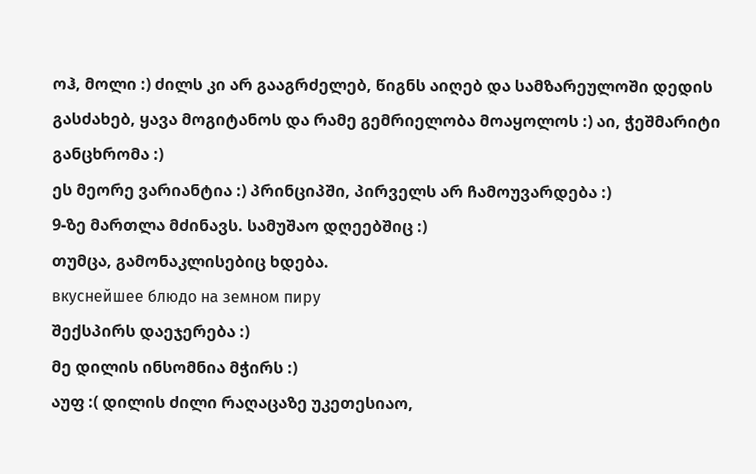ოჰ, მოლი :) ძილს კი არ გააგრძელებ, წიგნს აიღებ და სამზარეულოში დედის გასძახებ, ყავა მოგიტანოს და რამე გემრიელობა მოაყოლოს :) აი, ჭეშმარიტი განცხრომა :)
ეს მეორე ვარიანტია :) პრინციპში, პირველს არ ჩამოუვარდება :)
9-ზე მართლა მძინავს. სამუშაო დღეებშიც :)
თუმცა, გამონაკლისებიც ხდება.
вкуснейшее блюдо на земном пиру
შექსპირს დაეჯერება :)
მე დილის ინსომნია მჭირს :)
აუფ :( დილის ძილი რაღაცაზე უკეთესიაო,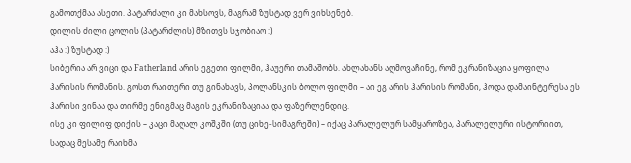გამოთქმაა ასეთი. პატარძალი კი მახსოვს, მაგრამ ზუსტად ვერ ვიხსენებ.
დილის ძილი ცოლის (პატარძლის) მზითვს სჯობიაო :)
აჰა :) ზუსტად :)
სიბერია არ ვიცი და Fatherland არის ეგეთი ფილმი, ჰაუერი თამაშობს. ახლახანს აღმოვაჩინე, რომ ეკრანიზაცია ყოფილა ჰარისის რომანის. გოსთ რაითერი თუ გინახავს, პოლანსკის ბოლო ფილმი – აი ეგ არის ჰარისის რომანი, ჰოდა დამაინტერესა ეს ჰარისი ვინაა და თირმე ენიგმაც მაგის ეკრანიზაციაა და ფაზერლენდიც.
ისე კი ფილიფ დიქის – კაცი მაღალ კოშკში (თუ ციხე-სიმაგრეში) – იქაც პარალელურ სამყაროზეა, პარალელური ისტორიით, სადაც მესამე რაიხმა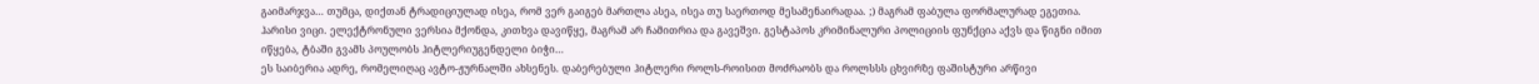გაიმარჯვა… თუმცა, დიქთან ტრადიციულად ისეა, რომ ვერ გაიგებ მართლა ასეა, ისეა თუ საერთოდ მესამენაირადაა. ;) მაგრამ ფაბულა ფორმალურად ეგეთია.
ჰარისი ვიცი. ელექტრონული ვერსია მქონდა, კითხვა დავიწყე, მაგრამ არ ჩამითრია და გავეშვი. გესტაპოს კრიმინალური პოლიციის ფუნქცია აქვს და წიგნი იმით იწყება, ტბაში გვამს პოულობს ჰიტლერიუგენდელი ბიჭი…
ეს საიბერია ადრე, რომელიღაც ავტო-ჟურნალში ახსენეს. დაბერებული ჰიტლერი როლს-როისით მოძრაობს და როლსსს ცხვირზე ფაშისტური არწივი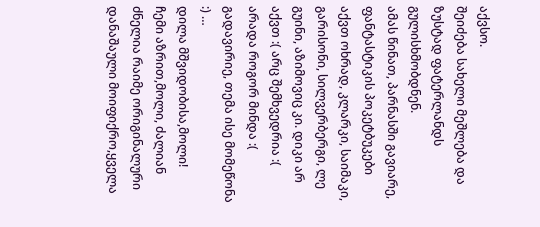აქვსო.
შეიძება სახელი მეშლება და ზუსტად ფატერლანდს გულისხმობდნენ.
ამას წინათ, პარნასში გავიარე, ფანტასტიკის პოკეტბუკები აქვთ ოხრად, კლარკი, საიმაკი, გარისონი, სილვერბერგი, ლე გუინი, აზიმოვიც კი. დიკი არ აქვთ :( არც შემხვედრია :( არადა როგორ მინდა :(
გადავირიე, თემა ისე მომეწონა :) …
დილა მშვიდობისა,მოლი!
ჩემი აზრით,მოლი, ძალიან ძნელია რაიმე ორიგინალური დანაშაული მოიფიქრო,ყველა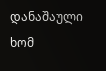დანაშაული ხომ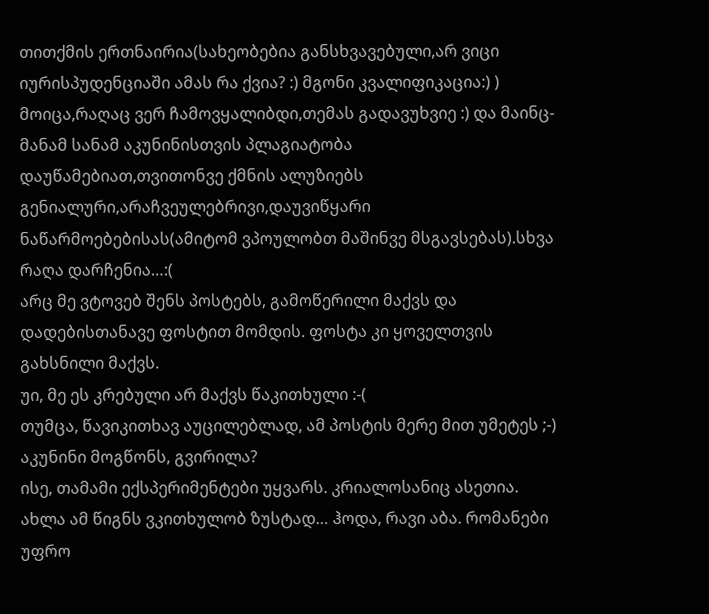თითქმის ერთნაირია(სახეობებია განსხვავებული,არ ვიცი იურისპუდენციაში ამას რა ქვია? :) მგონი კვალიფიკაცია:) ) მოიცა,რაღაც ვერ ჩამოვყალიბდი,თემას გადავუხვიე :) და მაინც- მანამ სანამ აკუნინისთვის პლაგიატობა დაუწამებიათ,თვითონვე ქმნის ალუზიებს გენიალური,არაჩვეულებრივი,დაუვიწყარი ნაწარმოებებისას(ამიტომ ვპოულობთ მაშინვე მსგავსებას).სხვა რაღა დარჩენია…:(
არც მე ვტოვებ შენს პოსტებს, გამოწერილი მაქვს და დადებისთანავე ფოსტით მომდის. ფოსტა კი ყოველთვის გახსნილი მაქვს.
უი, მე ეს კრებული არ მაქვს წაკითხული :-(
თუმცა, წავიკითხავ აუცილებლად, ამ პოსტის მერე მით უმეტეს ;-)
აკუნინი მოგწონს, გვირილა?
ისე, თამამი ექსპერიმენტები უყვარს. კრიალოსანიც ასეთია.
ახლა ამ წიგნს ვკითხულობ ზუსტად… ჰოდა, რავი აბა. რომანები უფრო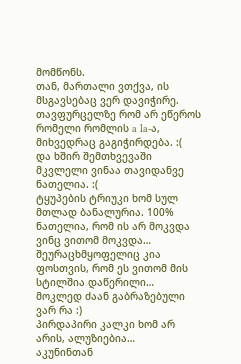მომწონს.
თან, მართალი ვთქვა, ის მსგავსებაც ვერ დავიჭირე.
თავფურცელზე რომ არ ეწეროს რომელი რომლის a la-ა, მიხვედრაც გაგიჭირდება. :(
და ხშირ შემთხვევაში მკვლელი ვინაა თავიდანვე ნათელია. :(
ტყუპების ტრიუკი ხომ სულ მთლად ბანალურია. 100% ნათელია, რომ ის არ მოკვდა ვინც ვითომ მოკვდა… შეურაცხმყოფელიც კია ფოსთვის, რომ ეს ვითომ მის სტილშია დაწერილი…
მოკლედ ძაან გაბრაზებული ვარ რა :)
პირდაპირი კალკი ხომ არ არის, ალუზიებია…
აკუნინთან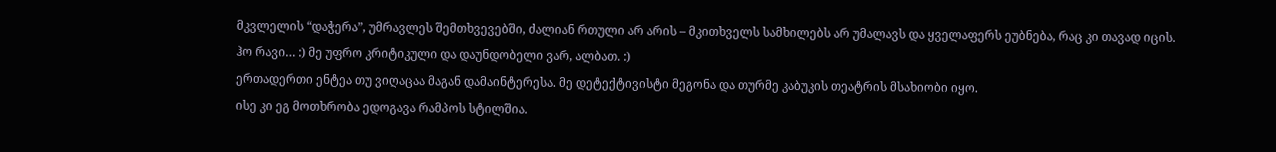მკვლელის “დაჭერა”, უმრავლეს შემთხვევებში, ძალიან რთული არ არის – მკითხველს სამხილებს არ უმალავს და ყველაფერს ეუბნება, რაც კი თავად იცის.
ჰო რავი… :) მე უფრო კრიტიკული და დაუნდობელი ვარ, ალბათ. :)
ერთადერთი ენტეა თუ ვიღაცაა მაგან დამაინტერესა. მე დეტექტივისტი მეგონა და თურმე კაბუკის თეატრის მსახიობი იყო.
ისე კი ეგ მოთხრობა ედოგავა რამპოს სტილშია.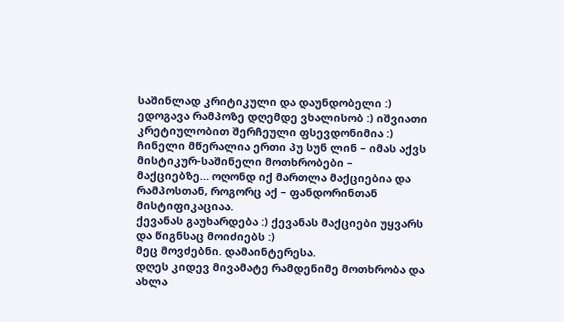საშინლად კრიტიკული და დაუნდობელი :)
ედოგავა რამპოზე დღემდე ვხალისობ :) იშვიათი კრეტიულობით შერჩეული ფსევდონიმია :)
ჩინელი მწერალია ერთი პუ სუნ ლინ – იმას აქვს მისტიკურ-საშინელი მოთხრობები – მაქციებზე… ოღონდ იქ მართლა მაქციებია და რამპოსთან, როგორც აქ – ფანდორინთან მისტიფიკაციაა.
ქევანას გაუხარდება :) ქევანას მაქციები უყვარს და წიგნსაც მოიძიებს :)
მეც მოვძებნი. დამაინტერესა.
დღეს კიდევ მივამატე რამდენიმე მოთხრობა და ახლა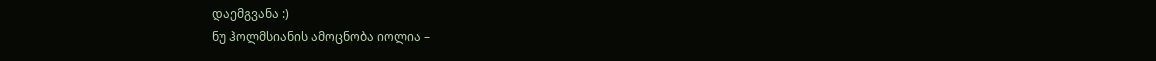დაემგვანა :)
ნუ ჰოლმსიანის ამოცნობა იოლია –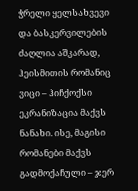ჭრელი ყელსახვევი და ბასკერვილების ძაღლია აშკარად, ჰეისმითის რომანიც ვიცი – ჰიჩქოქსი ეკრანიზაცია მაქვს ნანახი. ისე, მაგისი რომანები მაქვს გადმოქაჩული – ჯერ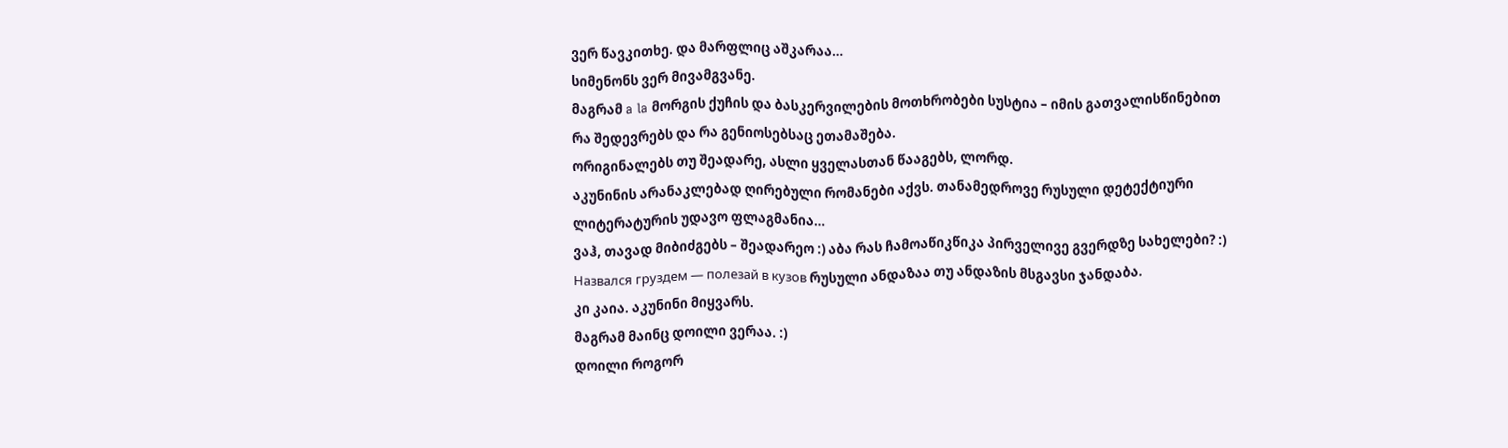ვერ წავკითხე. და მარფლიც აშკარაა…
სიმენონს ვერ მივამგვანე.
მაგრამ a la მორგის ქუჩის და ბასკერვილების მოთხრობები სუსტია – იმის გათვალისწინებით რა შედევრებს და რა გენიოსებსაც ეთამაშება.
ორიგინალებს თუ შეადარე, ასლი ყველასთან წააგებს, ლორდ.
აკუნინის არანაკლებად ღირებული რომანები აქვს. თანამედროვე რუსული დეტექტიური ლიტერატურის უდავო ფლაგმანია…
ვაჰ, თავად მიბიძგებს – შეადარეო :) აბა რას ჩამოაწიკწიკა პირველივე გვერდზე სახელები? :)
Назвался груздем — полезай в кузов რუსული ანდაზაა თუ ანდაზის მსგავსი ჯანდაბა.
კი კაია. აკუნინი მიყვარს.
მაგრამ მაინც დოილი ვერაა. :)
დოილი როგორ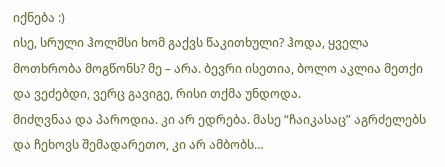იქნება :)
ისე, სრული ჰოლმსი ხომ გაქვს წაკითხული? ჰოდა, ყველა მოთხრობა მოგწონს? მე – არა. ბევრი ისეთია, ბოლო აკლია მეთქი და ვეძებდი, ვერც გავიგე, რისი თქმა უნდოდა.
მიძღვნაა და პაროდია. კი არ ედრება. მასე “ჩაიკასაც” აგრძელებს და ჩეხოვს შემადარეთო, კი არ ამბობს…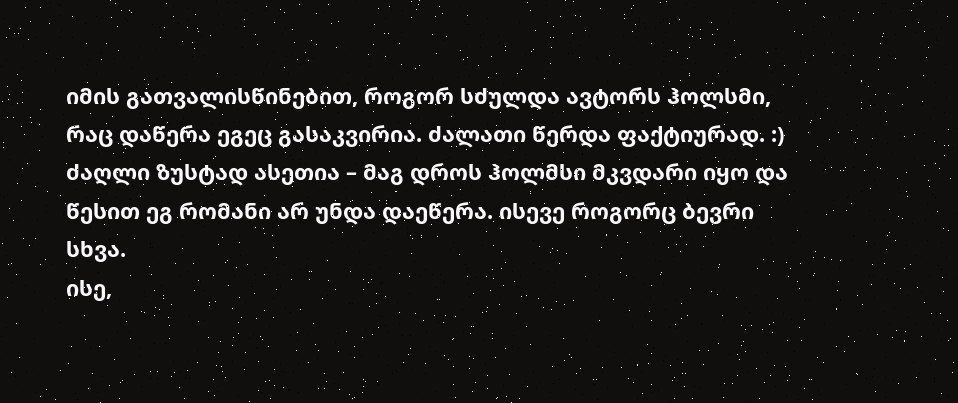იმის გათვალისწინებით, როგორ სძულდა ავტორს ჰოლსმი, რაც დაწერა ეგეც გასაკვირია. ძალათი წერდა ფაქტიურად. :) ძაღლი ზუსტად ასეთია – მაგ დროს ჰოლმსი მკვდარი იყო და წესით ეგ რომანი არ უნდა დაეწერა. ისევე როგორც ბევრი სხვა.
ისე,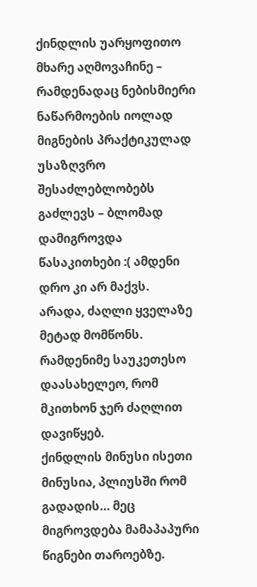ქინდლის უარყოფითო მხარე აღმოვაჩინე – რამდენადაც ნებისმიერი ნაწარმოების იოლად მიგნების პრაქტიკულად უსაზღვრო შესაძლებლობებს გაძლევს – ბლომად დამიგროვდა წასაკითხები :( ამდენი დრო კი არ მაქვს.
არადა, ძაღლი ყველაზე მეტად მომწონს. რამდენიმე საუკეთესო დაასახელეო, რომ მკითხონ ჯერ ძაღლით დავიწყებ.
ქინდლის მინუსი ისეთი მინუსია, პლიუსში რომ გადადის… მეც მიგროვდება მამაპაპური წიგნები თაროებზე.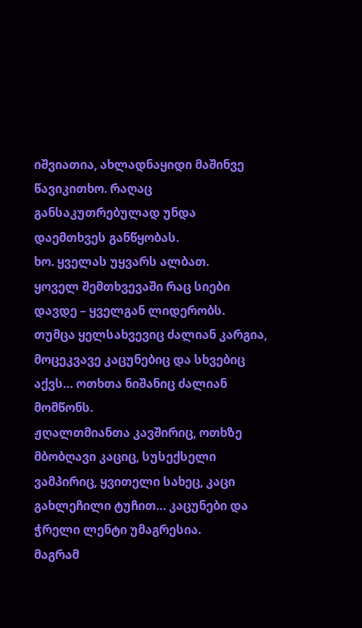იშვიათია, ახლადნაყიდი მაშინვე წავიკითხო. რაღაც განსაკუთრებულად უნდა დაემთხვეს განწყობას.
ხო. ყველას უყვარს ალბათ.
ყოველ შემთხვევაში რაც სიები დავდე – ყველგან ლიდერობს.
თუმცა ყელსახვევიც ძალიან კარგია, მოცეკვავე კაცუნებიც და სხვებიც აქვს… ოთხთა ნიშანიც ძალიან მომწონს.
ჟღალთმიანთა კავშირიც, ოთხზე მბობღავი კაციც, სუსექსელი ვამპირიც, ყვითელი სახეც, კაცი გახლეჩილი ტუჩით… კაცუნები და ჭრელი ლენტი უმაგრესია.
მაგრამ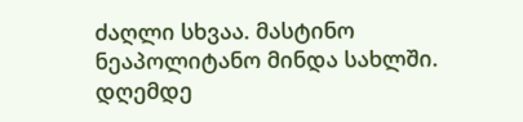ძაღლი სხვაა. მასტინო ნეაპოლიტანო მინდა სახლში. დღემდე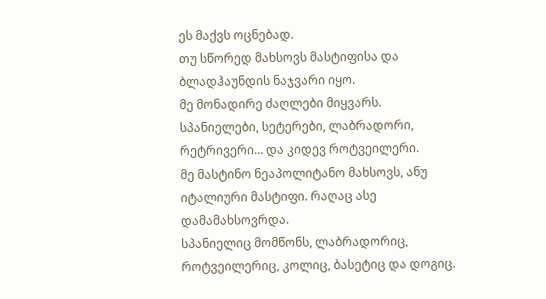ეს მაქვს ოცნებად.
თუ სწორედ მახსოვს მასტიფისა და ბლადჰაუნდის ნაჯვარი იყო.
მე მონადირე ძაღლები მიყვარს.
სპანიელები, სეტერები, ლაბრადორი, რეტრივერი… და კიდევ როტვეილერი.
მე მასტინო ნეაპოლიტანო მახსოვს, ანუ იტალიური მასტიფი. რაღაც ასე დამამახსოვრდა.
სპანიელიც მომწონს, ლაბრადორიც, როტვეილერიც, კოლიც, ბასეტიც და დოგიც.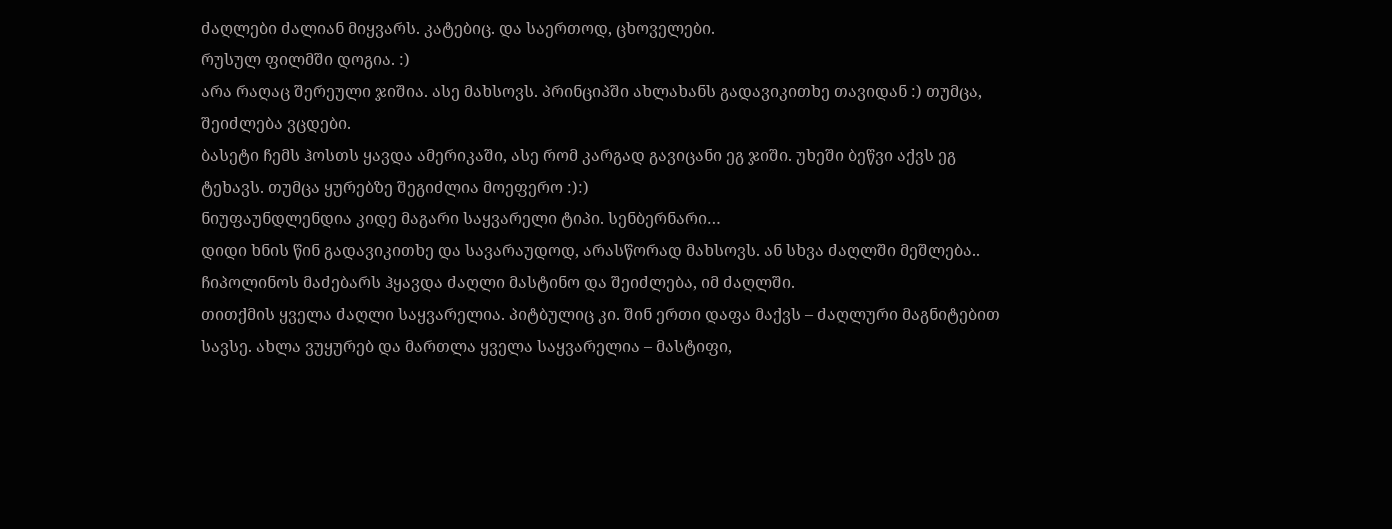ძაღლები ძალიან მიყვარს. კატებიც. და საერთოდ, ცხოველები.
რუსულ ფილმში დოგია. :)
არა რაღაც შერეული ჯიშია. ასე მახსოვს. პრინციპში ახლახანს გადავიკითხე თავიდან :) თუმცა, შეიძლება ვცდები.
ბასეტი ჩემს ჰოსთს ყავდა ამერიკაში, ასე რომ კარგად გავიცანი ეგ ჯიში. უხეში ბეწვი აქვს ეგ ტეხავს. თუმცა ყურებზე შეგიძლია მოეფერო :):)
ნიუფაუნდლენდია კიდე მაგარი საყვარელი ტიპი. სენბერნარი…
დიდი ხნის წინ გადავიკითხე და სავარაუდოდ, არასწორად მახსოვს. ან სხვა ძაღლში მეშლება.. ჩიპოლინოს მაძებარს ჰყავდა ძაღლი მასტინო და შეიძლება, იმ ძაღლში.
თითქმის ყველა ძაღლი საყვარელია. პიტბულიც კი. შინ ერთი დაფა მაქვს – ძაღლური მაგნიტებით სავსე. ახლა ვუყურებ და მართლა ყველა საყვარელია – მასტიფი,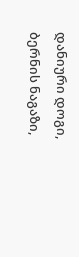დანიური დოგი, ბერნის ნაგაზი,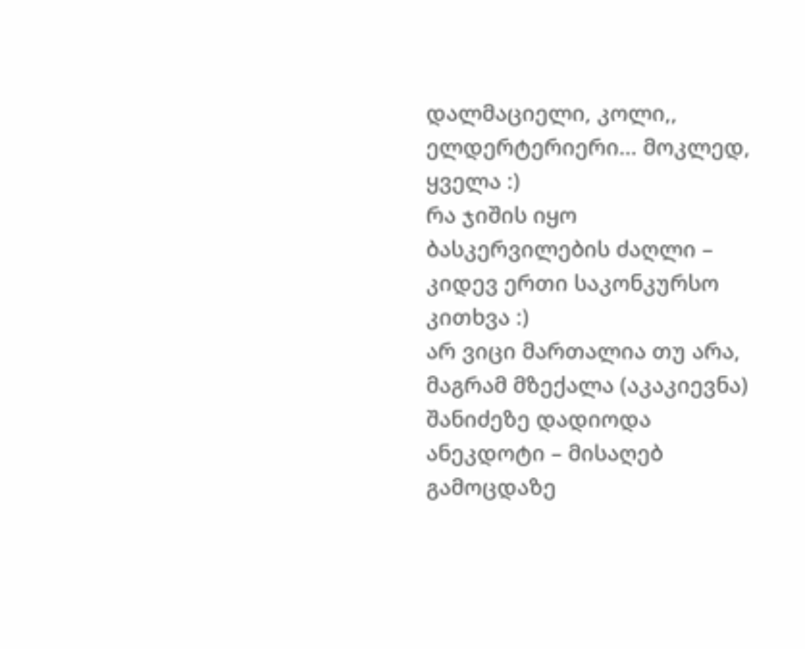დალმაციელი, კოლი,, ელდერტერიერი… მოკლედ, ყველა :)
რა ჯიშის იყო ბასკერვილების ძაღლი – კიდევ ერთი საკონკურსო კითხვა :)
არ ვიცი მართალია თუ არა, მაგრამ მზექალა (აკაკიევნა) შანიძეზე დადიოდა ანეკდოტი – მისაღებ გამოცდაზე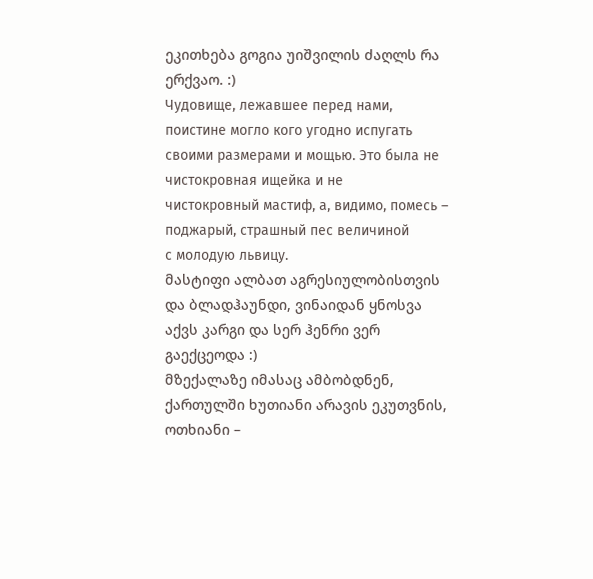ეკითხება გოგია უიშვილის ძაღლს რა ერქვაო. :)
Чудовище, лежавшее перед нами, поистине могло кого угодно испугать
своими размерами и мощью. Это была не чистокровная ищейка и не
чистокровный мастиф, а, видимо, помесь – поджарый, страшный пес величиной
с молодую львицу.
მასტიფი ალბათ აგრესიულობისთვის და ბლადჰაუნდი, ვინაიდან ყნოსვა აქვს კარგი და სერ ჰენრი ვერ გაექცეოდა :)
მზექალაზე იმასაც ამბობდნენ, ქართულში ხუთიანი არავის ეკუთვნის, ოთხიანი –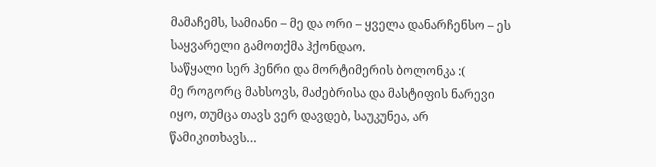მამაჩემს, სამიანი – მე და ორი – ყველა დანარჩენსო – ეს საყვარელი გამოთქმა ჰქონდაო.
საწყალი სერ ჰენრი და მორტიმერის ბოლონკა :(
მე როგორც მახსოვს, მაძებრისა და მასტიფის ნარევი იყო, თუმცა თავს ვერ დავდებ, საუკუნეა, არ წამიკითხავს…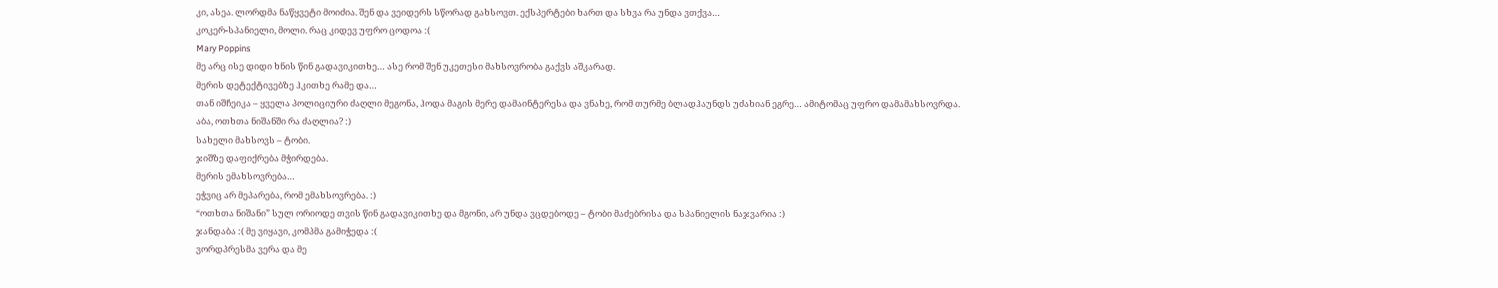კი, ასეა. ლორდმა ნაწყვეტი მოიძია. შენ და ვეიდერს სწორად გახსოვთ. ექსპერტები ხართ და სხვა რა უნდა ვთქვა…
კოკერ-სპანიელი, მოლი. რაც კიდევ უფრო ცოდოა :(
Mary Poppins
მე არც ისე დიდი ხნის წინ გადავიკითხე… ასე რომ შენ უკეთესი მახსოვრობა გაქვს აშკარად.
მერის დეტექტივებზე ჰკითხე რამე და…
თან იშჩეიკა – ყველა პოლიციური ძაღლი მეგონა, ჰოდა მაგის მერე დამაინტერესა და ვნახე, რომ თურმე ბლადჰაუნდს უძახიან ეგრე… ამიტომაც უფრო დამამახსოვრდა.
აბა, ოთხთა ნიშანში რა ძაღლია? :)
სახელი მახსოვს – ტობი.
ჯიშზე დაფიქრება მჭირდება.
მერის ემახსოვრება…
ეჭვიც არ მეპარება, რომ ემახსოვრება. :)
“ოთხთა ნიშანი” სულ ორიოდე თვის წინ გადავიკითხე და მგონი, არ უნდა ვცდებოდე – ტობი მაძებრისა და სპანიელის ნაჯვარია :)
ჯანდაბა :( მე ვიყავი, კომპმა გამიჭედა :(
ვორდპრესმა ვერა და მე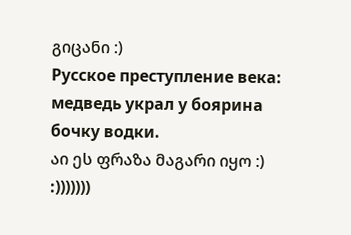გიცანი :)
Русское преступление века: медведь украл у боярина бочку водки.
აი ეს ფრაზა მაგარი იყო :)
:)))))))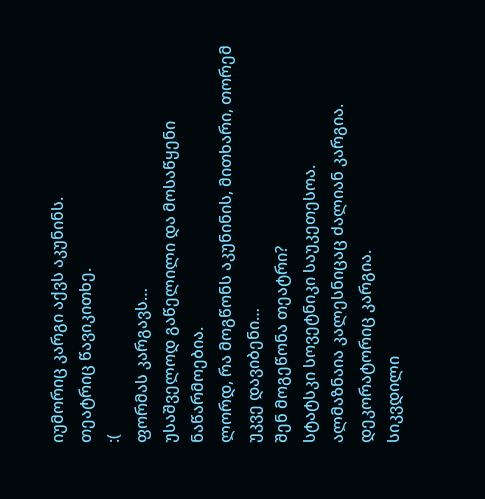იუმორიც კარგი აქვს აკუნინს.
თეატრიც წავიკითხე.
:(
ფორმას კარგავს…
უსაშველოდ გაწელილი და მოსაწყენი ნაწარმოებია.
ლორდ, რა მოგწონს აკუნინის, მითხარი, თორემ უკვე დავიბენი…
შენ მოგეწონა თეატრი?
სტატსკი სოვეტნიკი საუკეთესოა.
ალმაზნაია კალესნიცაც ძალიან კარგია.
დეკორატორიც კარგია.
სიკვდილი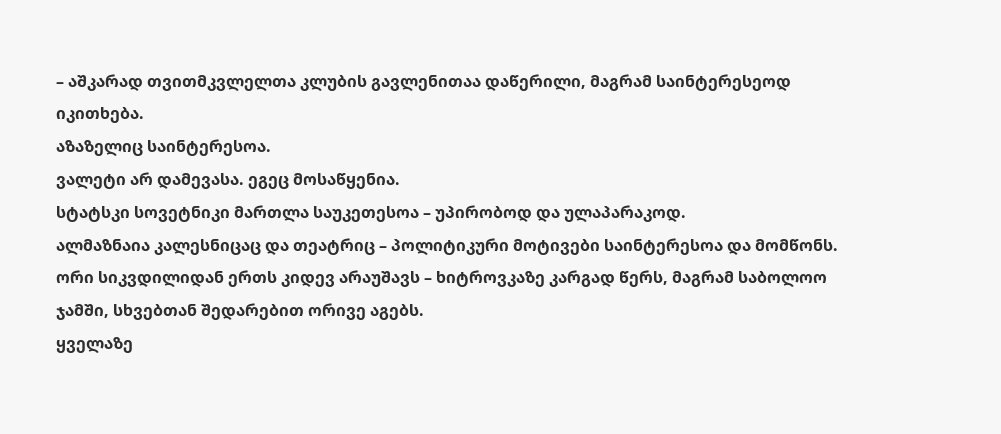– აშკარად თვითმკვლელთა კლუბის გავლენითაა დაწერილი, მაგრამ საინტერესეოდ იკითხება.
აზაზელიც საინტერესოა.
ვალეტი არ დამევასა. ეგეც მოსაწყენია.
სტატსკი სოვეტნიკი მართლა საუკეთესოა – უპირობოდ და ულაპარაკოდ.
ალმაზნაია კალესნიცაც და თეატრიც – პოლიტიკური მოტივები საინტერესოა და მომწონს.
ორი სიკვდილიდან ერთს კიდევ არაუშავს – ხიტროვკაზე კარგად წერს, მაგრამ საბოლოო ჯამში, სხვებთან შედარებით ორივე აგებს.
ყველაზე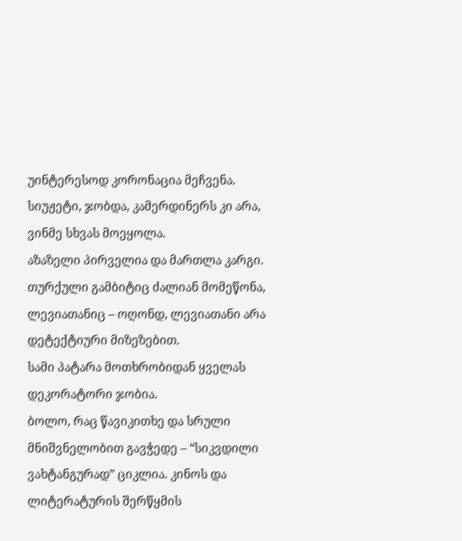უინტერესოდ კორონაცია მეჩვენა. სიუჟეტი, ჯობდა, კამერდინერს კი არა, ვინმე სხვას მოეყოლა.
აზაზელი პირველია და მართლა კარგი. თურქული გამბიტიც ძალიან მომეწონა, ლევიათანიც – ოღონდ, ლევიათანი არა დეტექტიური მიზეზებით.
სამი პატარა მოთხრობიდან ყველას დეკორატორი ჯობია.
ბოლო, რაც წავიკითხე და სრული მნიშვნელობით გავჭედე – “სიკვდილი ვახტანგურად” ციკლია. კინოს და ლიტერატურის შერწყმის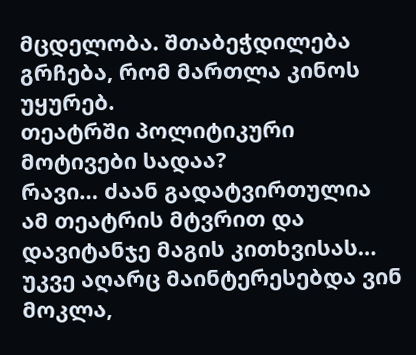მცდელობა. შთაბეჭდილება გრჩება, რომ მართლა კინოს უყურებ.
თეატრში პოლიტიკური მოტივები სადაა?
რავი… ძაან გადატვირთულია ამ თეატრის მტვრით და დავიტანჯე მაგის კითხვისას… უკვე აღარც მაინტერესებდა ვინ მოკლა,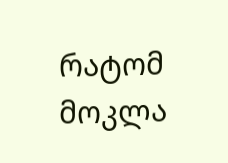რატომ მოკლა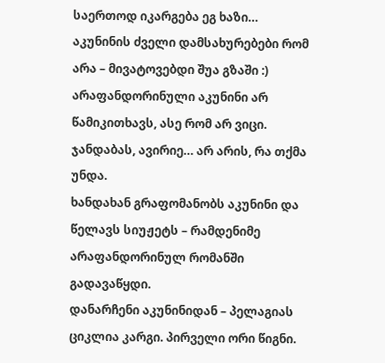საერთოდ იკარგება ეგ ხაზი… აკუნინის ძველი დამსახურებები რომ არა – მივატოვებდი შუა გზაში :)
არაფანდორინული აკუნინი არ წამიკითხავს, ასე რომ არ ვიცი.
ჯანდაბას, ავირიე… არ არის, რა თქმა უნდა.
ხანდახან გრაფომანობს აკუნინი და წელავს სიუჟეტს – რამდენიმე არაფანდორინულ რომანში გადავაწყდი.
დანარჩენი აკუნინიდან – პელაგიას ციკლია კარგი. პირველი ორი წიგნი.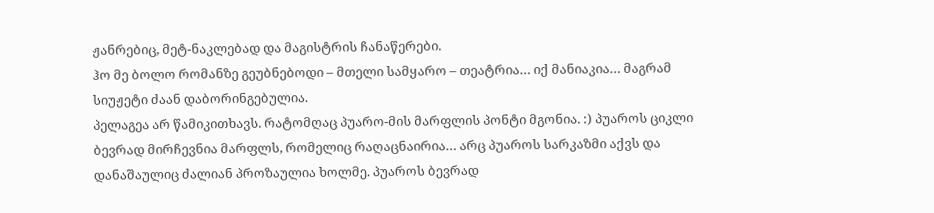ჟანრებიც, მეტ-ნაკლებად და მაგისტრის ჩანაწერები.
ჰო მე ბოლო რომანზე გეუბნებოდი – მთელი სამყარო – თეატრია… იქ მანიაკია… მაგრამ სიუჟეტი ძაან დაბორინგებულია.
პელაგეა არ წამიკითხავს. რატომღაც პუარო-მის მარფლის პონტი მგონია. :) პუაროს ციკლი ბევრად მირჩევნია მარფლს, რომელიც რაღაცნაირია… არც პუაროს სარკაზმი აქვს და დანაშაულიც ძალიან პროზაულია ხოლმე. პუაროს ბევრად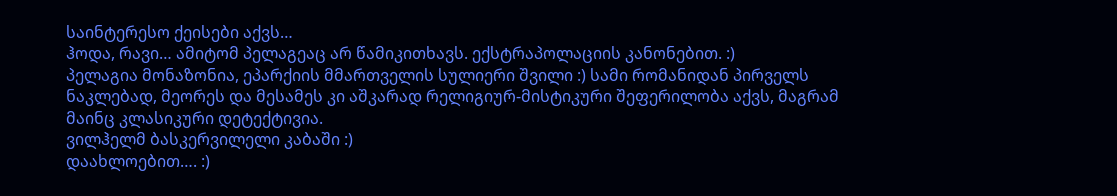საინტერესო ქეისები აქვს…
ჰოდა, რავი… ამიტომ პელაგეაც არ წამიკითხავს. ექსტრაპოლაციის კანონებით. :)
პელაგია მონაზონია, ეპარქიის მმართველის სულიერი შვილი :) სამი რომანიდან პირველს ნაკლებად, მეორეს და მესამეს კი აშკარად რელიგიურ-მისტიკური შეფერილობა აქვს, მაგრამ მაინც კლასიკური დეტექტივია.
ვილჰელმ ბასკერვილელი კაბაში :)
დაახლოებით…. :)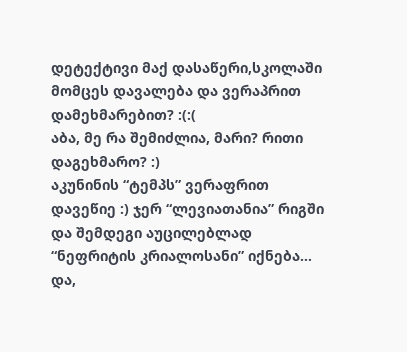დეტექტივი მაქ დასაწერი,სკოლაში მომცეს დავალება და ვერაპრით დამეხმარებით? :(:(
აბა, მე რა შემიძლია, მარი? რითი დაგეხმარო? :)
აკუნინის “ტემპს” ვერაფრით დავეწიე :) ჯერ “ლევიათანია” რიგში და შემდეგი აუცილებლად “ნეფრიტის კრიალოსანი” იქნება…
და,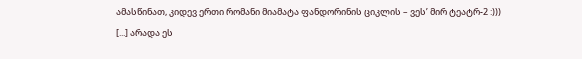ამასწინათ, კიდევ ერთი რომანი მიამატა ფანდორინის ციკლის – ვეს’ მირ ტეატრ-2 :)))
[...] არადა ეს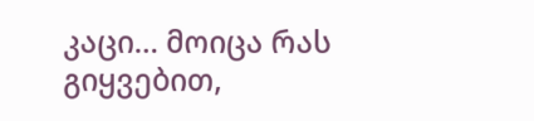კაცი… მოიცა რას გიყვებით,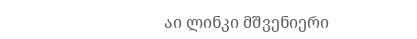აი ლინკი მშვენიერი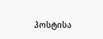პოსტისა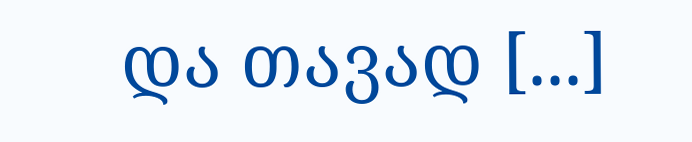და თავად [...]